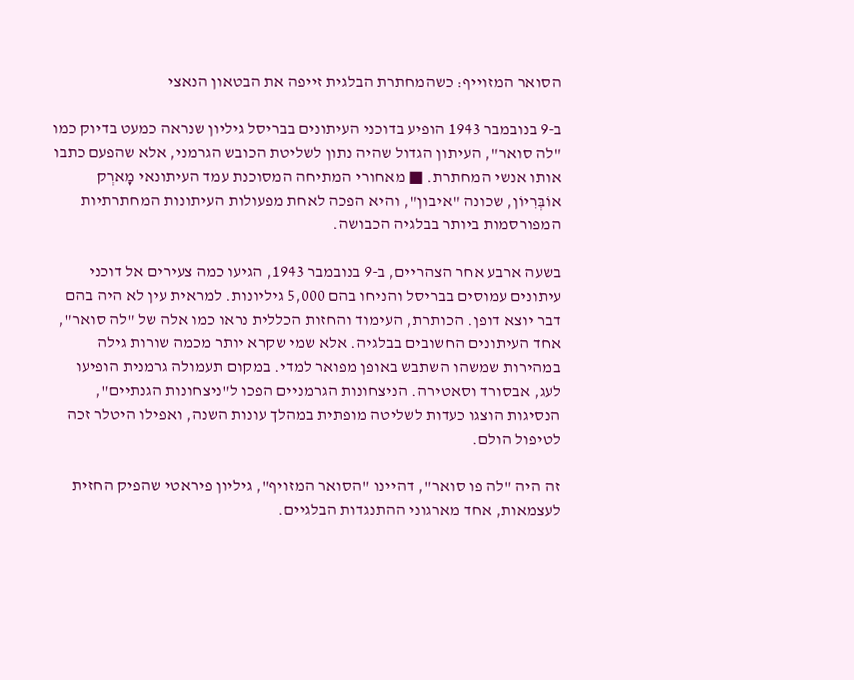הסואר המזוייף: כשהמחתרת הבלגית זייפה את הבטאון הנאצי

ב-9 בנובמבר 1943 הופיע בדוכני העיתונים בבריסל גיליון שנראה כמעט בדיוק כמו "לה סואר", העיתון הגדול שהיה נתון לשליטת הכובש הגרמני, אלא שהפעם כתבו אותו אנשי המחתרת. ■ מאחורי המתיחה המסוכנת עמד העיתונאי מָארְק אוֹבְּרִיוֹן, שכונה "איבון", והיא הפכה לאחת מפעולות העיתונות המחתרתיות המפורסמות ביותר בבלגיה הכבושה.

בשעה ארבע אחר הצהריים, ב-9 בנובמבר 1943, הגיעו כמה צעירים אל דוכני עיתונים עמוסים בבריסל והניחו בהם 5,000 גיליונות. למראית עין לא היה בהם דבר יוצא דופן. הכותרת, העימוד והחזות הכללית נראו כמו אלה של "לה סואר", אחד העיתונים החשובים בבלגיה. אלא שמי שקרא יותר מכמה שורות גילה במהירות שמשהו השתבש באופן מפואר למדי. במקום תעמולה גרמנית הופיעו לעג, אבסורד וסאטירה. הניצחונות הגרמניים הפכו ל"ניצחונות הגנתיים", הנסיגות הוצגו כעדות לשליטה מופתית במהלך עונות השנה, ואפילו היטלר זכה לטיפול הולם.

זה היה "לה פו סואר", דהיינו "הסואר המזויף", גיליון פיראטי שהפיק החזית לעצמאות, אחד מארגוני ההתנגדות הבלגיים.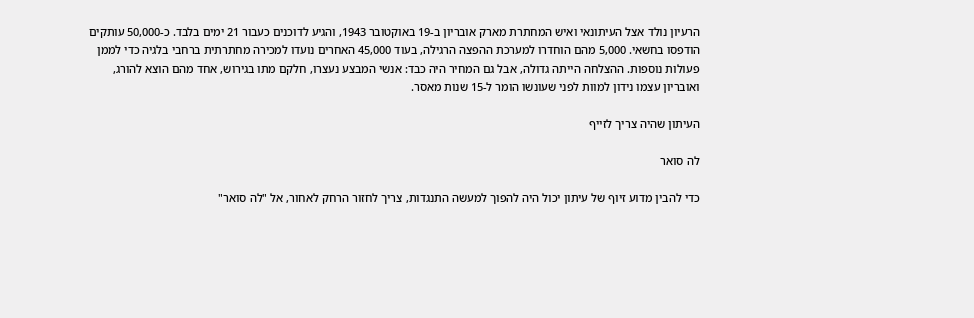הרעיון נולד אצל העיתונאי ואיש המחתרת מארק אובריון ב-19 באוקטובר 1943, והגיע לדוכנים כעבור 21 ימים בלבד. כ-50,000 עותקים הודפסו בחשאי. 5,000 מהם הוחדרו למערכת ההפצה הרגילה, בעוד 45,000 האחרים נועדו למכירה מחתרתית ברחבי בלגיה כדי לממן פעולות נוספות. ההצלחה הייתה גדולה, אבל גם המחיר היה כבד: אנשי המבצע נעצרו, חלקם מתו בגירוש, אחד מהם הוצא להורג, ואובריון עצמו נידון למוות לפני שעונשו הומר ל-15 שנות מאסר.

העיתון שהיה צריך לזייף

לה סואר

כדי להבין מדוע זיוף של עיתון יכול היה להפוך למעשה התנגדות, צריך לחזור הרחק לאחור, אל "לה סואר"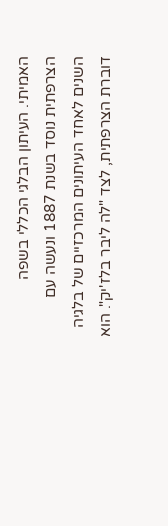האמיתי. העיתון הבלגי הכללי בשפה הצרפתית נוסד בשנת 1887 ונעשה עם השנים לאחד העיתונים המרכזיים של בלגיה דוברת הצרפתית, לצד "לה ליבר בלז'יק". הוא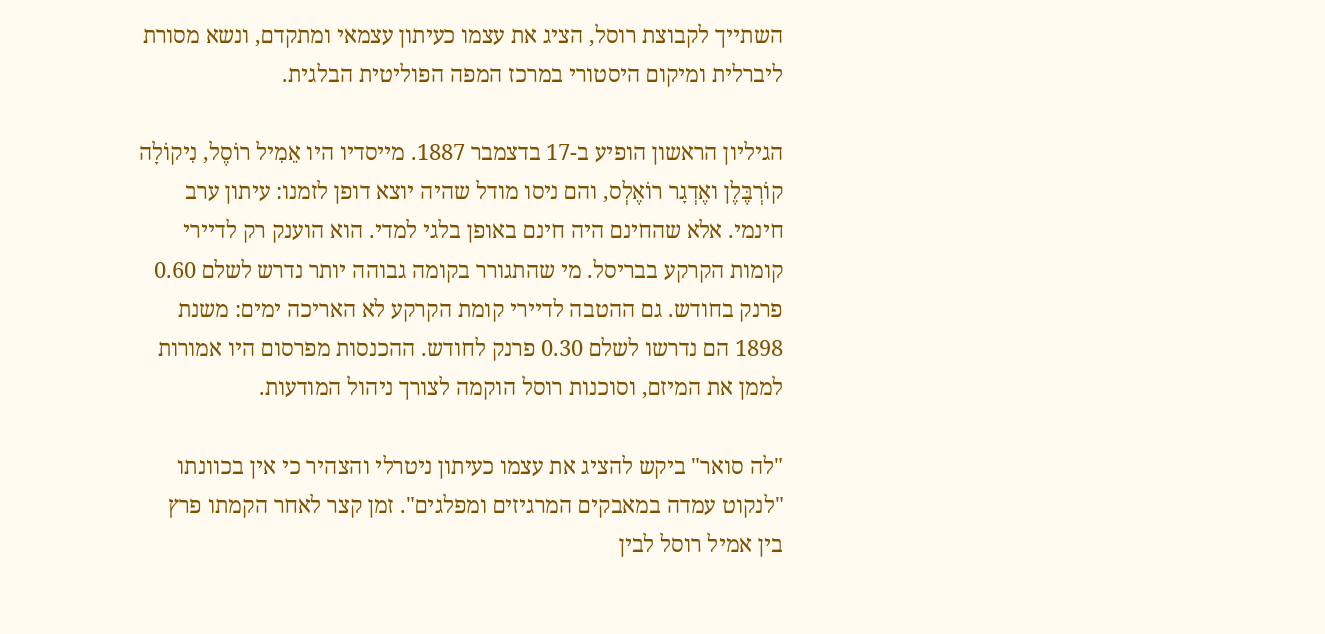השתייך לקבוצת רוסל, הציג את עצמו כעיתון עצמאי ומתקדם, ונשא מסורת ליברלית ומיקום היסטורי במרכז המפה הפוליטית הבלגית.

הגיליון הראשון הופיע ב-17 בדצמבר 1887. מייסדיו היו אֵמִיל רוֹסֶל, נִיקוֹלָה קוֹרְבֶּלֶן ואֶדְגָר רוֹאֶלְס, והם ניסו מודל שהיה יוצא דופן לזמנו: עיתון ערב חינמי. אלא שהחינם היה חינם באופן בלגי למדי. הוא הוענק רק לדיירי קומות הקרקע בבריסל. מי שהתגורר בקומה גבוהה יותר נדרש לשלם 0.60 פרנק בחודש. גם ההטבה לדיירי קומת הקרקע לא האריכה ימים: משנת 1898 הם נדרשו לשלם 0.30 פרנק לחודש. ההכנסות מפרסום היו אמורות לממן את המיזם, וסוכנות רוסל הוקמה לצורך ניהול המודעות.

"לה סואר" ביקש להציג את עצמו כעיתון ניטרלי והצהיר כי אין בכוונתו "לנקוט עמדה במאבקים המרגיזים ומפלגים". זמן קצר לאחר הקמתו פרץ בין אמיל רוסל לבין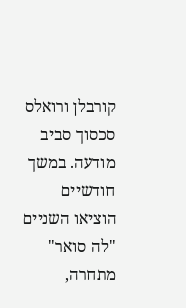קורבלן ורואלס סכסוך סביב מודעה. במשך חודשיים הוציאו השניים "לה סואר" מתחרה,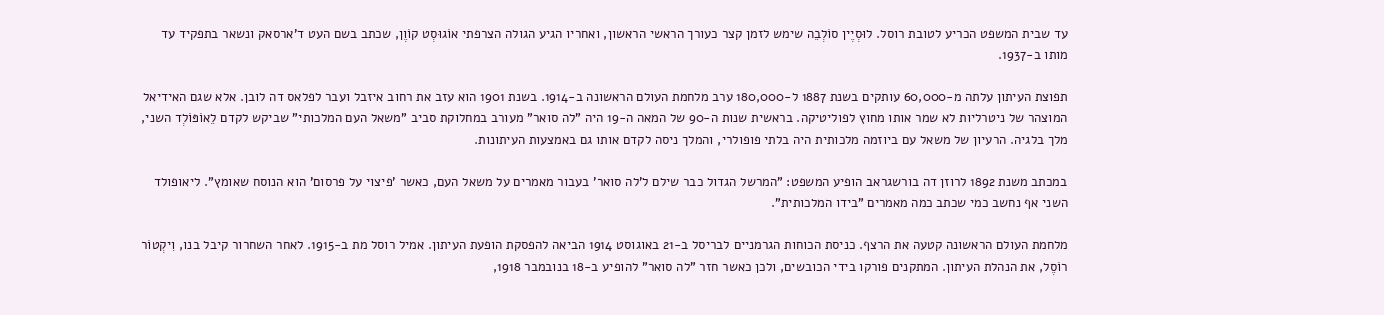עד שבית המשפט הכריע לטובת רוסל. לוּסְיֶין סוֹלְבֵה שימש לזמן קצר כעורך הראשי הראשון, ואחריו הגיע הגולה הצרפתי אוֹגוּסְט קוֹוֶן, שכתב בשם העט ד'ארסאק ונשאר בתפקיד עד מותו ב-1937.

תפוצת העיתון עלתה מ-60,000 עותקים בשנת 1887 ל-180,000 ערב מלחמת העולם הראשונה ב-1914. בשנת 1901 הוא עזב את רחוב איזבל ועבר לפלאס דה לובן. אלא שגם האידיאל המוצהר של ניטרליות לא שמר אותו מחוץ לפוליטיקה. בראשית שנות ה-90 של המאה ה-19 היה "לה סואר" מעורב במחלוקת סביב "משאל העם המלכותי" שביקש לקדם לֵאוֹפּוֹלְד השני, מלך בלגיה. הרעיון של משאל עם ביוזמה מלכותית היה בלתי פופולרי, והמלך ניסה לקדם אותו גם באמצעות העיתונות.

במכתב משנת 1892 לרוזן דה בורשגראב הופיע המשפט: "המרשל הגדול כבר שילם ל'לה סואר' בעבור מאמרים על משאל העם, כאשר 'פיצוי על פרסום' הוא הנוסח שאומץ". ליאופולד השני אף נחשב כמי שכתב כמה מאמרים "בידו המלכותית".

מלחמת העולם הראשונה קטעה את הרצף. כניסת הכוחות הגרמניים לבריסל ב-21 באוגוסט 1914 הביאה להפסקת הופעת העיתון. אמיל רוסל מת ב-1915. לאחר השחרור קיבל בנו, וִיקְטוֹר רוֹסֶל, את הנהלת העיתון. המתקנים פורקו בידי הכובשים, ולכן כאשר חזר "לה סואר" להופיע ב-18 בנובמבר 1918,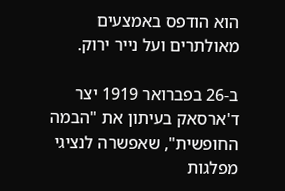הוא הודפס באמצעים מאולתרים ועל נייר ירוק.

ב-26 בפברואר 1919 יצר ד'ארסאק בעיתון את "הבמה החופשית", שאפשרה לנציגי מפלגות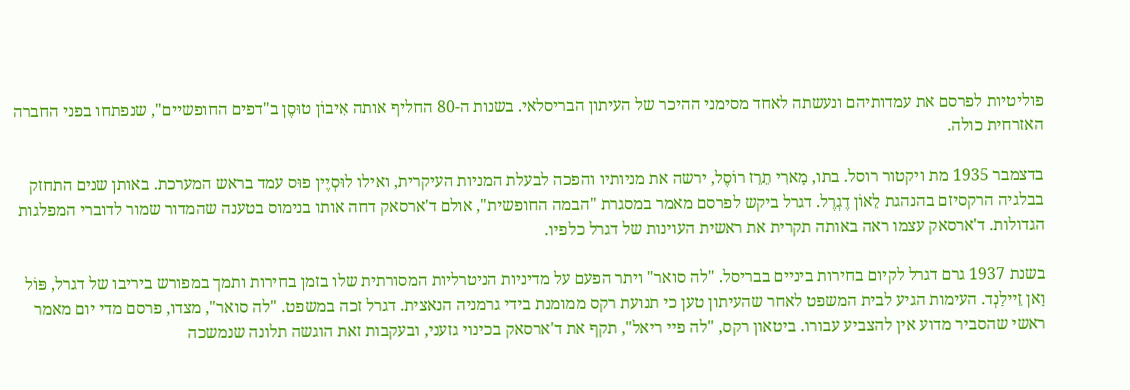פוליטיות לפרסם את עמדותיהם ונעשתה לאחד מסימני ההיכר של העיתון הבריסלאי. בשנות ה-80 החליף אותה אִיבוֹן טוּסֶן ב"דפים החופשיים", שנפתחו בפני החברה האזרחית כולה.

בדצמבר 1935 מת ויקטור רוסל. בתו, מָארִי תֵרֵז רוֹסֶל, ירשה את מניותיו והפכה לבעלת המניות העיקרית, ואילו לוּסְיֶין פוּס עמד בראש המערכת. באותן שנים התחזק בבלגיה הרקסיזם בהנהגת לֵאוֹן דֶגְרֶל. דגרל ביקש לפרסם מאמר במסגרת "הבמה החופשית", אולם ד'ארסאק דחה אותו בנימוס בטענה שהמדור שמור לדוברי המפלגות הגדולות. ד'ארסאק עצמו ראה באותה תקרית את ראשית העוינות של דגרל כלפיו.

בשנת 1937 גרם דגרל לקיום בחירות ביניים בבריסל. "לה סואר" ויתר הפעם על מדיניות הניטרליות המסורתית שלו בזמן בחירות ותמך במפורש ביריבו של דגרל, פּוֹל וָאן זֵיילַנְד. העימות הגיע לבית המשפט לאחר שהעיתון טען כי תנועת רקס ממומנת בידי גרמניה הנאצית. דגרל זכה במשפט. "לה סואר", מצדו, פרסם מדי יום מאמר ראשי שהסביר מדוע אין להצביע עבורו. ביטאון רקס, "לה פיי ריאל", תקף את ד'ארסאק בכינוי גזעני, ובעקבות זאת הוגשה תלונה שנמשכה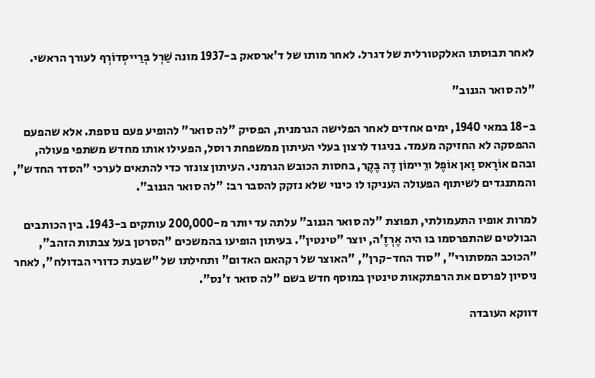לאחר תבוסתו האלקטורלית של דגרל. לאחר מותו של ד'ארסאק ב-1937 מונה שַׁרְל בְּרַייסְדוֹרְף לעורך הראשי.

"לה סואר הגנוב"

ב-18 במאי 1940, ימים אחדים לאחר הפלישה הגרמנית, הפסיק "לה סואר" להופיע פעם נוספת. אלא שהפעם ההפסקה לא החזיקה מעמד. בניגוד לרצון בעלי העיתון ממשפחת רוסל, הפעילו אותו מחדש משתפי פעולה, ובהם אוֹרָאס וָאן אוֹפֶל ורֵיימוֹן דֶה בֶּקֶר, בחסות הכובש הגרמני. העיתון צונזר כדי להתאים לערכי "הסדר החדש", והמתנגדים לשיתוף הפעולה העניקו לו כינוי שלא נזקק להסבר רב: "לה סואר הגנוב".

למרות אופיו התעמולתי, תפוצת "לה סואר הגנוב" עלתה עד יותר מ-200,000 עותקים ב-1943. בין הכותבים הבולטים שהתפרסמו בו היה אֶרְזֶ'ה, יוצר "טינטין". בעיתון הופיעו בהמשכים "הסרטן בעל צבתות הזהב", "הכוכב המסתורי", "סוד החד-קרן", "האוצר של רקהאם האדום" ותחילתו של "שבעת כדורי הבדולח", לאחר ניסיון לפרסם את הרפתקאות טינטין במוסף חדש בשם "לה סואר ז'נס".

דווקא העובדה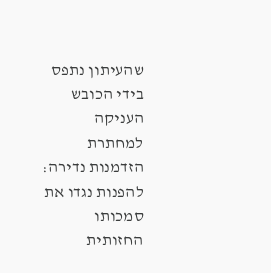שהעיתון נתפס בידי הכובש העניקה למחתרת הזדמנות נדירה: להפנות נגדו את סמכותו החזותית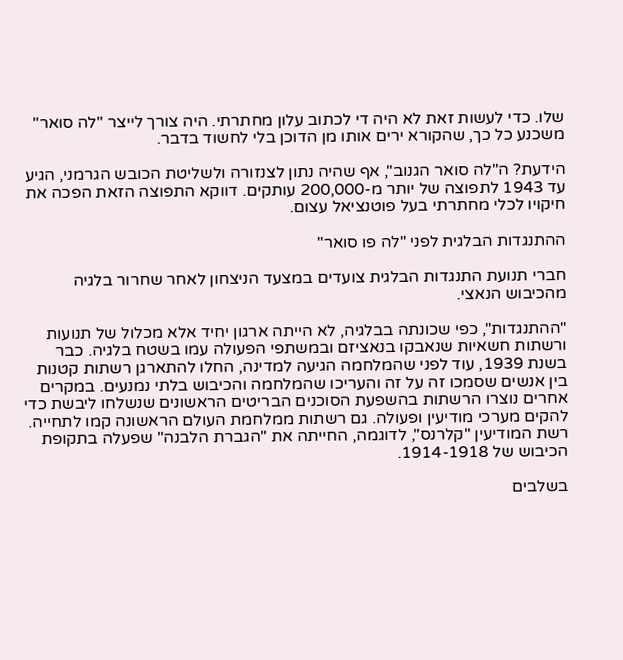שלו. כדי לעשות זאת לא היה די לכתוב עלון מחתרתי. היה צורך לייצר "לה סואר" משכנע כל כך, שהקורא ירים אותו מן הדוכן בלי לחשוד בדבר.

הידעת? ה"לה סואר הגנוב", אף שהיה נתון לצנזורה ולשליטת הכובש הגרמני, הגיע עד 1943 לתפוצה של יותר מ-200,000 עותקים. דווקא התפוצה הזאת הפכה את חיקויו לכלי מחתרתי בעל פוטנציאל עצום.

ההתנגדות הבלגית לפני "לה פו סואר"

חברי תנועת התנגדות הבלגית צועדים במצעד הניצחון לאחר שחרור בלגיה מהכיבוש הנאצי.

"ההתנגדות", כפי שכונתה בבלגיה, לא הייתה ארגון יחיד אלא מכלול של תנועות ורשתות חשאיות שנאבקו בנאציזם ובמשתפי הפעולה עמו בשטח בלגיה. כבר בשנת 1939, עוד לפני שהמלחמה הגיעה למדינה, החלו להתארגן רשתות קטנות בין אנשים שסמכו זה על זה והעריכו שהמלחמה והכיבוש בלתי נמנעים. במקרים אחרים נוצרו הרשתות בהשפעת הסוכנים הבריטים הראשונים שנשלחו ליבשת כדי להקים מערכי מודיעין ופעולה. גם רשתות ממלחמת העולם הראשונה קמו לתחייה. רשת המודיעין "קלרנס", לדוגמה, החייתה את "הגברת הלבנה" שפעלה בתקופת הכיבוש של 1914-1918.

בשלבים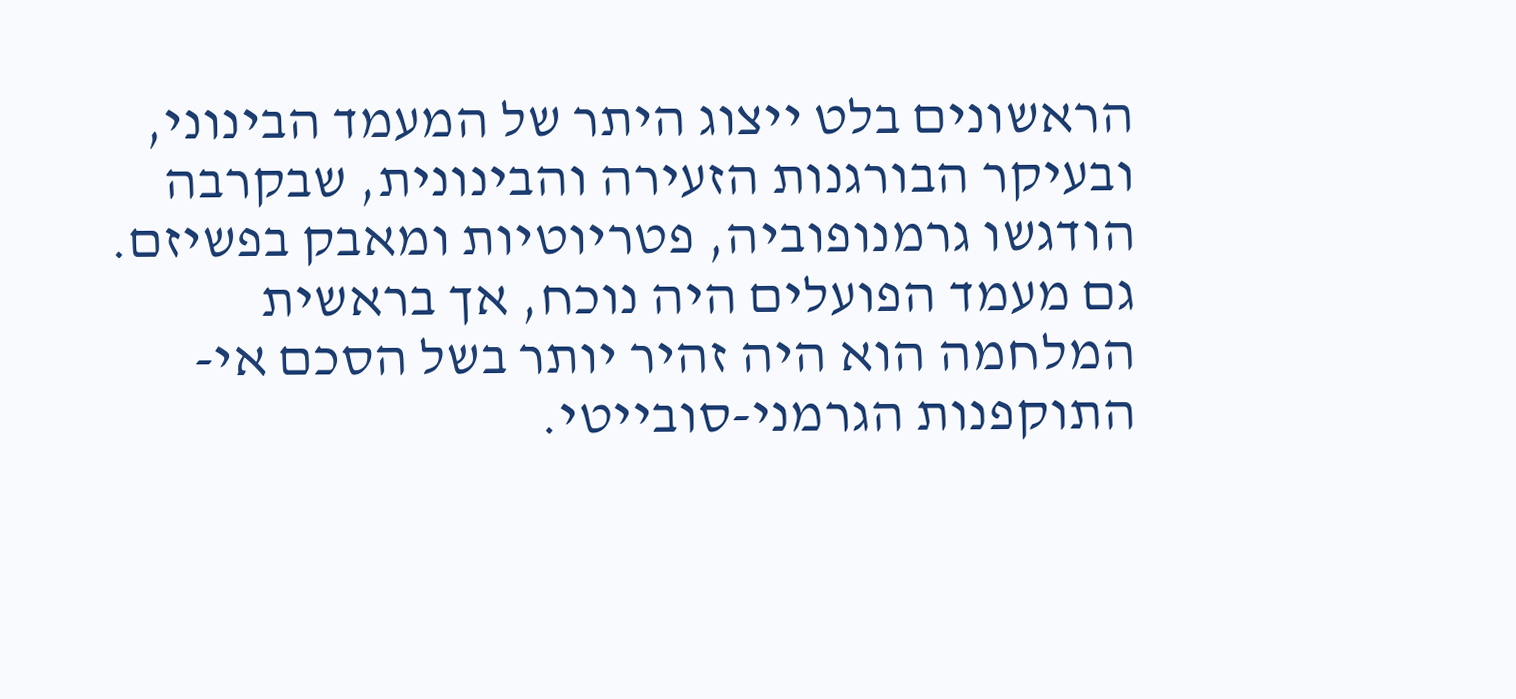הראשונים בלט ייצוג היתר של המעמד הבינוני, ובעיקר הבורגנות הזעירה והבינונית, שבקרבה הודגשו גרמנופוביה, פטריוטיות ומאבק בפשיזם. גם מעמד הפועלים היה נוכח, אך בראשית המלחמה הוא היה זהיר יותר בשל הסכם אי-התוקפנות הגרמני-סובייטי.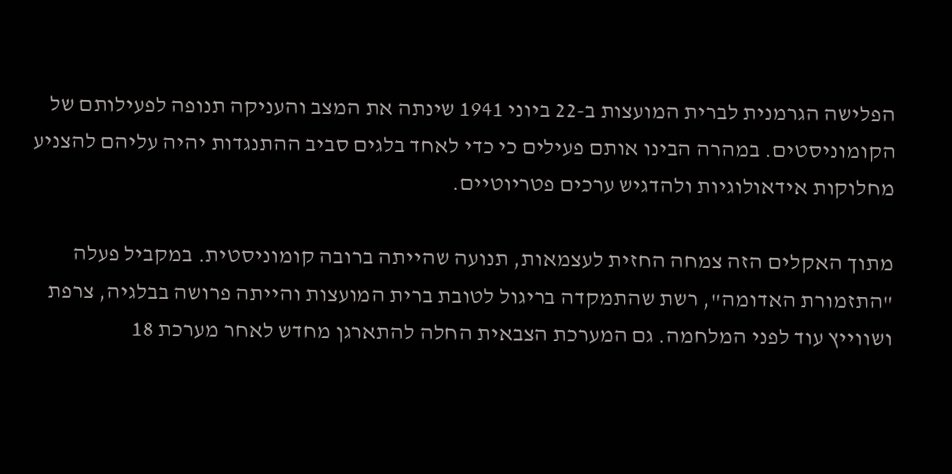הפלישה הגרמנית לברית המועצות ב-22 ביוני 1941 שינתה את המצב והעניקה תנופה לפעילותם של הקומוניסטים. במהרה הבינו אותם פעילים כי כדי לאחד בלגים סביב ההתנגדות יהיה עליהם להצניע מחלוקות אידאולוגיות ולהדגיש ערכים פטריוטיים.

מתוך האקלים הזה צמחה החזית לעצמאות, תנועה שהייתה ברובה קומוניסטית. במקביל פעלה "התזמורת האדומה", רשת שהתמקדה בריגול לטובת ברית המועצות והייתה פרושה בבלגיה, צרפת ושווייץ עוד לפני המלחמה. גם המערכת הצבאית החלה להתארגן מחדש לאחר מערכת 18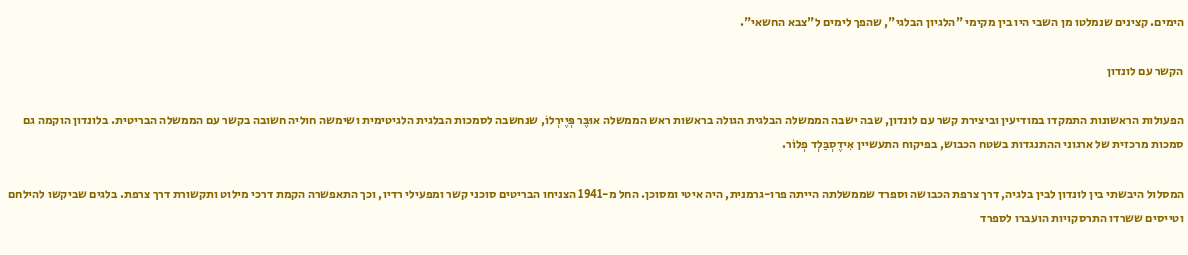הימים. קצינים שנמלטו מן השבי היו בין מקימי "הלגיון הבלגי", שהפך לימים ל"צבא החשאי".

הקשר עם לונדון

הפעולות הראשונות התמקדו במודיעין וביצירת קשר עם לונדון, שבה ישבה הממשלה הבלגית הגולה בראשות ראש הממשלה אוּבֶּר פְּיֶירְלוֹ, שנחשבה לסמכות הבלגית הלגיטימית ושימשה חוליה חשובה בקשר עם הממשלה הבריטית. בלונדון הוקמה גם סמכות מרכזית של ארגוני ההתנגדות בשטח הכבוש, בפיקוח התעשיין אִידֶסְבַּלְד פְלוֹר.

המסלול היבשתי בין לונדון לבין בלגיה, דרך צרפת הכבושה וספרד שממשלתה הייתה פרו-גרמנית, היה איטי ומסוכן. החל מ-1941 הצניחו הבריטים סוכני קשר ומפעילי רדיו, וכך התאפשרה הקמת דרכי מילוט ותקשורת דרך צרפת. בלגים שביקשו להילחם וטייסים ששרדו התרסקויות הועברו לספרד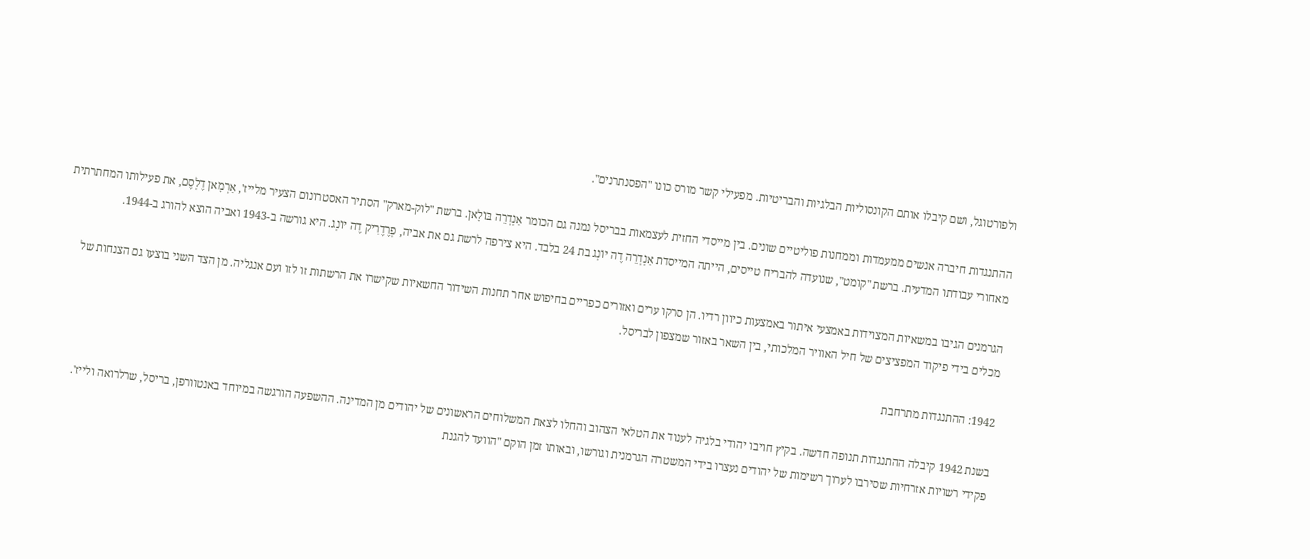ולפורטוגל, ושם קיבלו אותם הקונסוליות הבלגיות והבריטיות. מפעילי קשר מורס כונו "הפסנתרנים".

ההתנגדות חיברה אנשים ממעמדות וממחנות פוליטיים שונים. בין מייסדי החזית לעצמאות בבריסל נמנה גם הכומר אַנְדְרֵה בּוֹלָאן. ברשת "לוק-מארק" הסתיר האסטרונום הצעיר מלייז', אַרְמָאן דֶלְסֶם, את פעילותו המחתרתית מאחורי עבודתו המדעית. ברשת "קומט", שנועדה להבריח טייסים, הייתה המייסדת אַנְדְרֵה דֶה יוֹנְג בת 24 בלבד. היא צירפה לרשת גם את אביה, פְרֶדֶרִיק דֶה יוֹנְג. היא גורשה ב-1943 ואביה הוצא להורג ב-1944.

הגרמנים הגיבו במשאיות המצוידות באמצעי איתור באמצעות כיוון רדיו. הן סרקו ערים ואזורים כפריים בחיפוש אחר תחנות השידור החשאיות שקישרו את הרשתות זו לזו ועם אנגליה. מן הצד השני בוצעו גם הצנחות של מכלים בידי פיקוד המפציצים של חיל האוויר המלכותי, בין השאר באזור שמצפון לבריסל.

1942: ההתנגדות מתרחבת

בשנת 1942 קיבלה ההתנגדות תנופה חדשה. בקיץ חויבו יהודי בלגיה לענוד את הטלאי הצהוב והחלו לצאת המשלוחים הראשונים של יהודים מן המדינה. ההשפעה הורגשה במיוחד באנטוורפן, בריסל, שרלרואה ולייז'. פקידי רשויות אזרחיות שסירבו לערוך רשימות של יהודים נעצרו בידי המשטרה הגרמנית וגורשו, ובאותו זמן הוקם "הוועד להגנת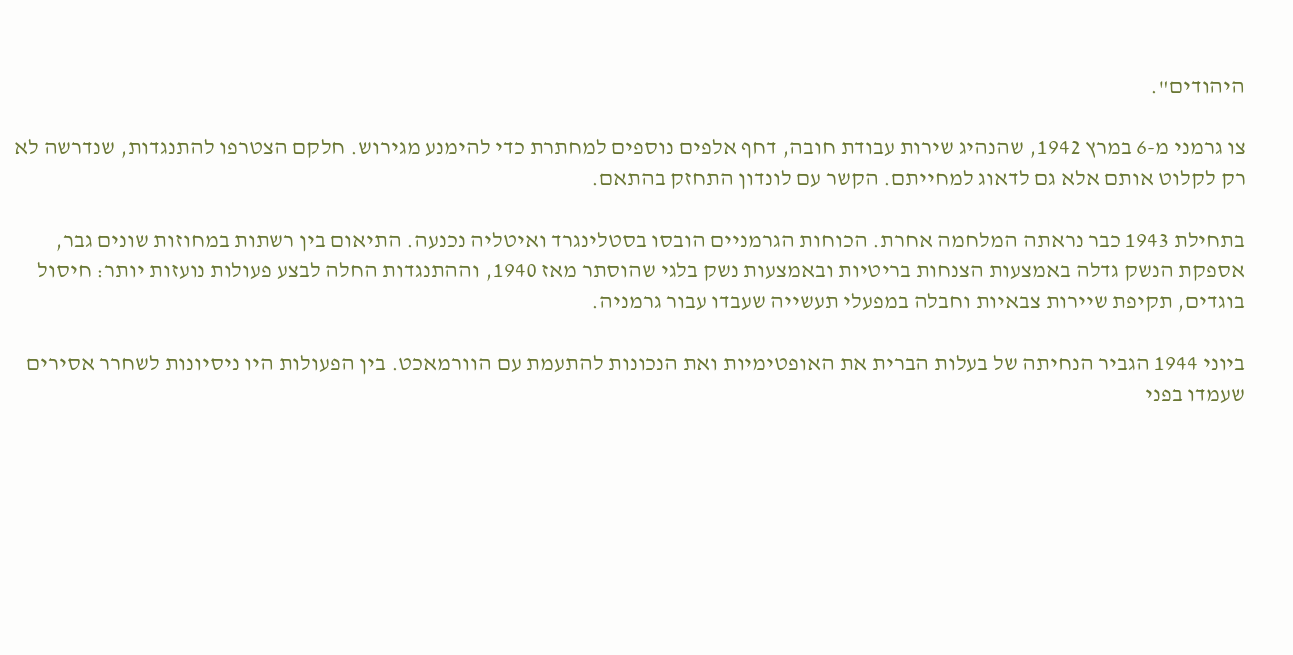היהודים".

צו גרמני מ-6 במרץ 1942, שהנהיג שירות עבודת חובה, דחף אלפים נוספים למחתרת כדי להימנע מגירוש. חלקם הצטרפו להתנגדות, שנדרשה לא רק לקלוט אותם אלא גם לדאוג למחייתם. הקשר עם לונדון התחזק בהתאם.

בתחילת 1943 כבר נראתה המלחמה אחרת. הכוחות הגרמניים הובסו בסטלינגרד ואיטליה נכנעה. התיאום בין רשתות במחוזות שונים גבר, אספקת הנשק גדלה באמצעות הצנחות בריטיות ובאמצעות נשק בלגי שהוסתר מאז 1940, וההתנגדות החלה לבצע פעולות נועזות יותר: חיסול בוגדים, תקיפת שיירות צבאיות וחבלה במפעלי תעשייה שעבדו עבור גרמניה.

ביוני 1944 הגביר הנחיתה של בעלות הברית את האופטימיות ואת הנכונות להתעמת עם הוורמאכט. בין הפעולות היו ניסיונות לשחרר אסירים שעמדו בפני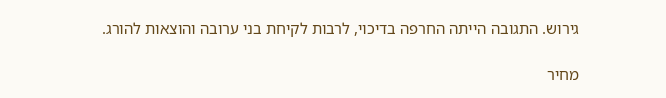גירוש. התגובה הייתה החרפה בדיכוי, לרבות לקיחת בני ערובה והוצאות להורג.

מחיר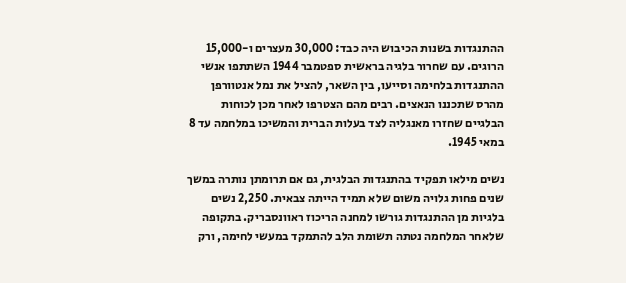ההתנגדות בשנות הכיבוש היה כבד: 30,000 מעצרים ו-15,000 הרוגים. עם שחרור בלגיה בראשית ספטמבר 1944 השתתפו אנשי ההתנגדות בלחימה וסייעו, בין השאר, להציל את נמל אנטוורפן מהרס שתכננו הנאצים. רבים מהם הצטרפו לאחר מכן לכוחות הבלגיים שחזרו מאנגליה לצד בעלות הברית והמשיכו במלחמה עד 8 במאי 1945.

נשים מילאו תפקיד בהתנגדות הבלגית, גם אם תרומתן נותרה במשך שנים פחות גלויה משום שלא תמיד הייתה צבאית. 2,250 נשים בלגיות מן ההתנגדות גורשו למחנה הריכוז ראוונסבריק. בתקופה שלאחר המלחמה נטתה תשומת הלב להתמקד במעשי לחימה, ורק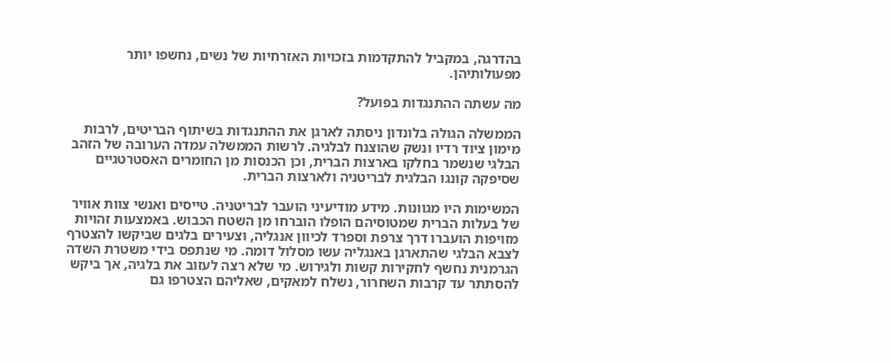בהדרגה, במקביל להתקדמות בזכויות האזרחיות של נשים, נחשפו יותר מפעולותיהן.

מה עשתה ההתנגדות בפועל?

הממשלה הגולה בלונדון ניסתה לארגן את ההתנגדות בשיתוף הבריטים, לרבות מימון ציוד רדיו ונשק שהוצנח לבלגיה. לרשות הממשלה עמדה הערובה של הזהב הבלגי שנשמר בחלקו בארצות הברית, וכן הכנסות מן החומרים האסטרטגיים שסיפקה קונגו הבלגית לבריטניה ולארצות הברית.

המשימות היו מגוונות. מידע מודיעיני הועבר לבריטניה. טייסים ואנשי צוות אוויר של בעלות הברית שמטוסיהם הופלו הוברחו מן השטח הכבוש. באמצעות זהויות מזויפות הועברו דרך צרפת וספרד לכיוון אנגליה, וצעירים בלגים שביקשו להצטרף לצבא הבלגי שהתארגן באנגליה עשו מסלול דומה. מי שנתפס בידי משטרת השדה הגרמנית נחשף לחקירות קשות ולגירוש. מי שלא רצה לעזוב את בלגיה, אך ביקש להסתתר עד קרבות השחרור, נשלח למאקים, שאליהם הצטרפו גם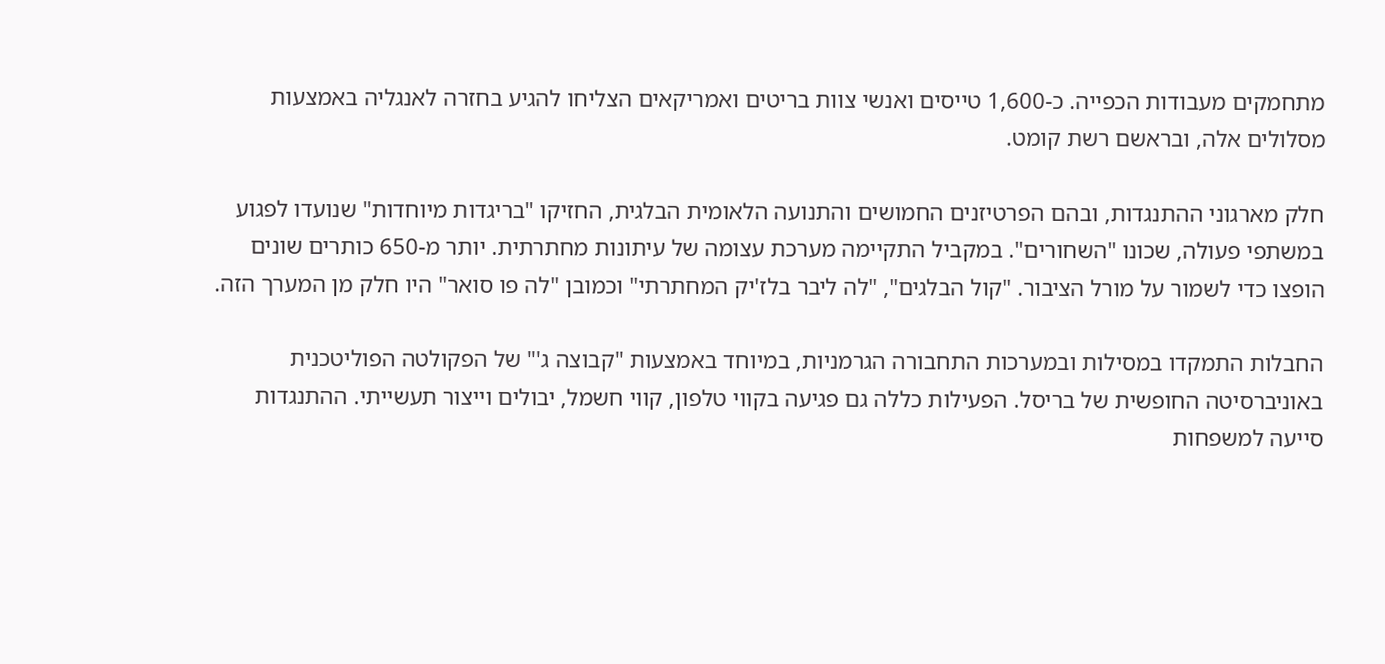מתחמקים מעבודות הכפייה. כ-1,600 טייסים ואנשי צוות בריטים ואמריקאים הצליחו להגיע בחזרה לאנגליה באמצעות מסלולים אלה, ובראשם רשת קומט.

חלק מארגוני ההתנגדות, ובהם הפרטיזנים החמושים והתנועה הלאומית הבלגית, החזיקו "בריגדות מיוחדות" שנועדו לפגוע במשתפי פעולה, שכונו "השחורים". במקביל התקיימה מערכת עצומה של עיתונות מחתרתית. יותר מ-650 כותרים שונים הופצו כדי לשמור על מורל הציבור. "קול הבלגים", "לה ליבר בלז'יק המחתרתי" וכמובן "לה פו סואר" היו חלק מן המערך הזה.

החבלות התמקדו במסילות ובמערכות התחבורה הגרמניות, במיוחד באמצעות "קבוצה ג'" של הפקולטה הפוליטכנית באוניברסיטה החופשית של בריסל. הפעילות כללה גם פגיעה בקווי טלפון, קווי חשמל, יבולים וייצור תעשייתי. ההתנגדות סייעה למשפחות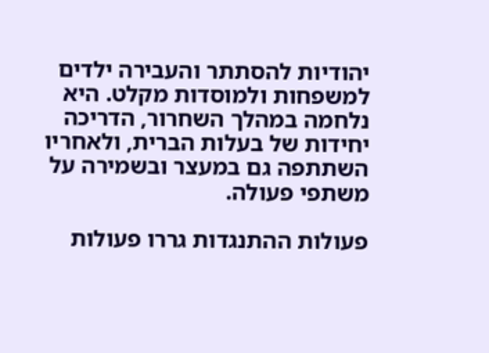יהודיות להסתתר והעבירה ילדים למשפחות ולמוסדות מקלט. היא נלחמה במהלך השחרור, הדריכה יחידות של בעלות הברית, ולאחריו השתתפה גם במעצר ובשמירה על משתפי פעולה.

פעולות ההתנגדות גררו פעולות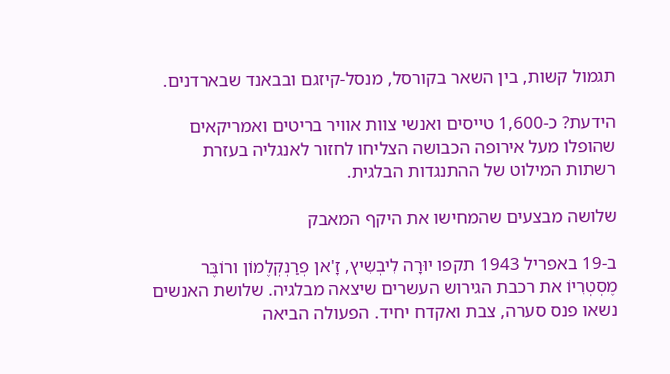תגמול קשות, בין השאר בקורסל, מנסל-קיזגם ובבאנד שבארדנים.

הידעת? כ-1,600 טייסים ואנשי צוות אוויר בריטים ואמריקאים שהופלו מעל אירופה הכבושה הצליחו לחזור לאנגליה בעזרת רשתות המילוט של ההתנגדות הבלגית.

שלושה מבצעים שהמחישו את היקף המאבק

ב-19 באפריל 1943 תקפו יוּרָה לִיבְשִיץ, זָ'אן פְרַנְקְלֶמוֹן ורוֹבֶּר מֶסְטְרִיוֹ את רכבת הגירוש העשרים שיצאה מבלגיה. שלושת האנשים נשאו פנס סערה, צבת ואקדח יחיד. הפעולה הביאה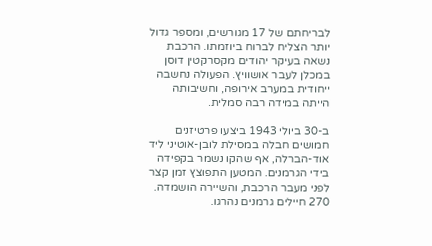לבריחתם של 17 מגורשים, ומספר גדול יותר הצליח לברוח ביוזמתו. הרכבת נשאה בעיקר יהודים מקסרקטין דוסן במכלן לעבר אושוויץ. הפעולה נחשבה ייחודית במערב אירופה, וחשיבותה הייתה במידה רבה סמלית.

ב-30 ביולי 1943 ביצעו פרטיזנים חמושים חבלה במסילת לובן-אוטיני ליד אוד-הברלה, אף שהקו נשמר בקפידה בידי הגרמנים. המטען התפוצץ זמן קצר לפני מעבר הרכבת, והשיירה הושמדה. 270 חיילים גרמנים נהרגו.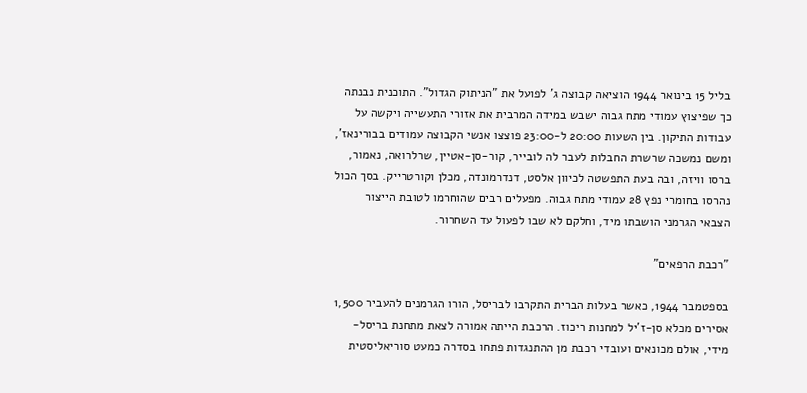בליל 15 בינואר 1944 הוציאה קבוצה ג' לפועל את "הניתוק הגדול". התוכנית נבנתה כך שפיצוץ עמודי מתח גבוה ישבש במידה המרבית את אזורי התעשייה ויקשה על עבודות התיקון. בין השעות 20:00 ל-23:00 פוצצו אנשי הקבוצה עמודים בבורינאז', ומשם נמשכה שרשרת החבלות לעבר לה לובייר, קור-סן-אטיין, שרלרואה, נאמור, ברסו וויזה, ובה בעת התפשטה לכיוון אלסט, דנדרמונדה, מכלן וקורטרייק. בסך הכול נהרסו בחומרי נפץ 28 עמודי מתח גבוה. מפעלים רבים שהוחרמו לטובת הייצור הצבאי הגרמני הושבתו מיד, וחלקם לא שבו לפעול עד השחרור.

"רכבת הרפאים"

בספטמבר 1944, כאשר בעלות הברית התקרבו לבריסל, הורו הגרמנים להעביר 1,500 אסירים מכלא סן-ז'יל למחנות ריכוז. הרכבת הייתה אמורה לצאת מתחנת בריסל-מידי, אולם מכונאים ועובדי רכבת מן ההתנגדות פתחו בסדרה כמעט סוריאליסטית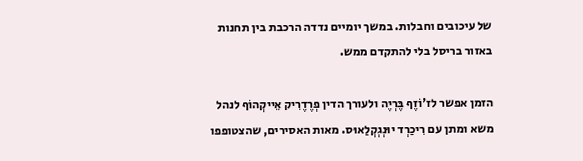של עיכובים וחבלות. במשך יומיים נדדה הרכבת בין תחנות באזור בריסל בלי להתקדם ממש.

הזמן אפשר לז'וֹזֶף בֶּרְיֶה ולעורך הדין פְרֶדֶרִיק אֵייקְהוֹף לנהל משא ומתן עם רִיכַרְד יוּנְגְקְלַאוּס. מאות האסירים, שהצטופפו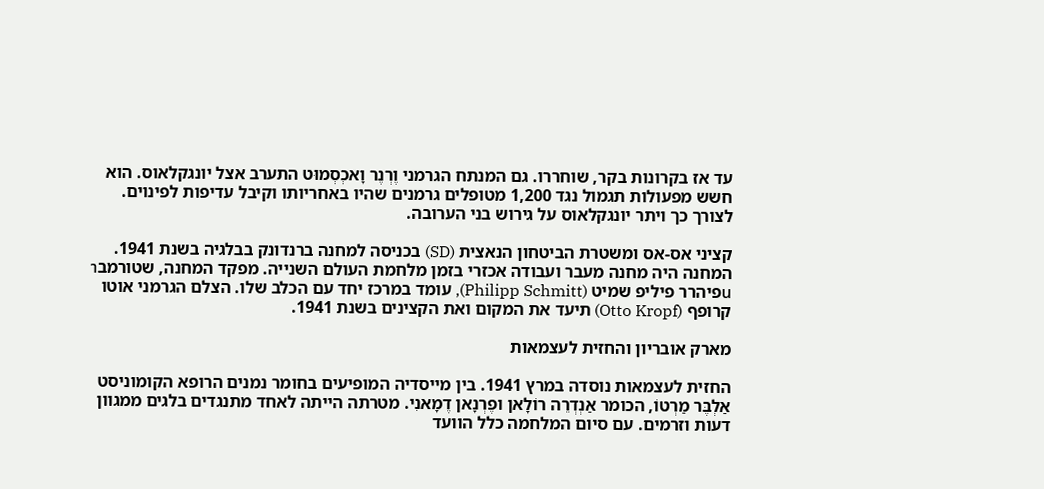עד אז בקרונות בקר, שוחררו. גם המנתח הגרמני וֶרְנֶר וָאכְסְמוּט התערב אצל יונגקלאוס. הוא חשש מפעולות תגמול נגד 1,200 מטופלים גרמנים שהיו באחריותו וקיבל עדיפות לפינוים. לצורך כך ויתר יונגקלאוס על גירוש בני הערובה.

קציני אס-אס ומשטרת הביטחון הנאצית (SD) בכניסה למחנה ברנדונק בבלגיה בשנת 1941. המחנה היה מחנה מעבר ועבודה אכזרי בזמן מלחמת העולם השנייה. מפקד המחנה, שטורמבานפיהרר פיליפ שמיט (Philipp Schmitt), עומד במרכז יחד עם הכלב שלו. הצלם הגרמני אוטו קרופף (Otto Kropf) תיעד את המקום ואת הקצינים בשנת 1941.

מארק אובריון והחזית לעצמאות

החזית לעצמאות נוסדה במרץ 1941. בין מייסדיה המופיעים בחומר נמנים הרופא הקומוניסט אַלְבֶּר מַרְטוֹ, הכומר אַנְדְרֵה רוֹלָאן ופֶרְנָאן דֶמָאנִי. מטרתה הייתה לאחד מתנגדים בלגים ממגוון דעות וזרמים. עם סיום המלחמה כלל הוועד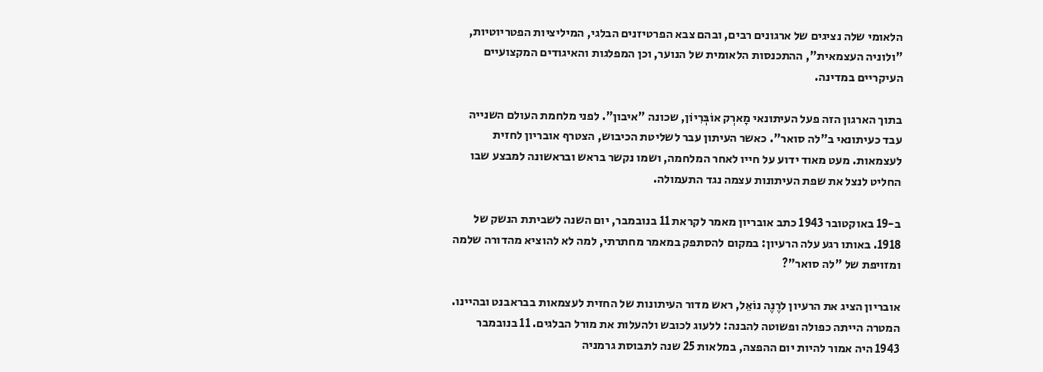הלאומי שלה נציגים של ארגונים רבים, ובהם צבא הפרטיזנים הבלגי, המיליציות הפטריוטיות, "ולוניה העצמאית", ההתכנסות הלאומית של הנוער, וכן המפלגות והאיגודים המקצועיים העיקריים במדינה.

בתוך הארגון הזה פעל העיתונאי מָארְק אוֹבְּרִיוֹן, שכונה "איבון". לפני מלחמת העולם השנייה עבד כעיתונאי ב"לה סואר". כאשר העיתון עבר לשליטת הכיבוש, הצטרף אובריון לחזית לעצמאות. מעט מאוד ידוע על חייו לאחר המלחמה, ושמו נקשר בראש ובראשונה למבצע שבו החליט לנצל את שפת העיתונות עצמה נגד התעמולה.

ב-19 באוקטובר 1943 כתב אובריון מאמר לקראת 11 בנובמבר, יום השנה לשביתת הנשק של 1918. באותו רגע עלה הרעיון: במקום להסתפק במאמר מחתרתי, למה לא להוציא מהדורה שלמה ומזויפת של "לה סואר"?

אובריון הציג את הרעיון לרֶנֶה נוֹאֵל, ראש מדור העיתונות של החזית לעצמאות בבראבנט ובהיינו. המטרה הייתה כפולה ופשוטה להבנה: ללעוג לכובש ולהעלות את מורל הבלגים. 11 בנובמבר 1943 היה אמור להיות יום ההפצה, במלאות 25 שנה לתבוסת גרמניה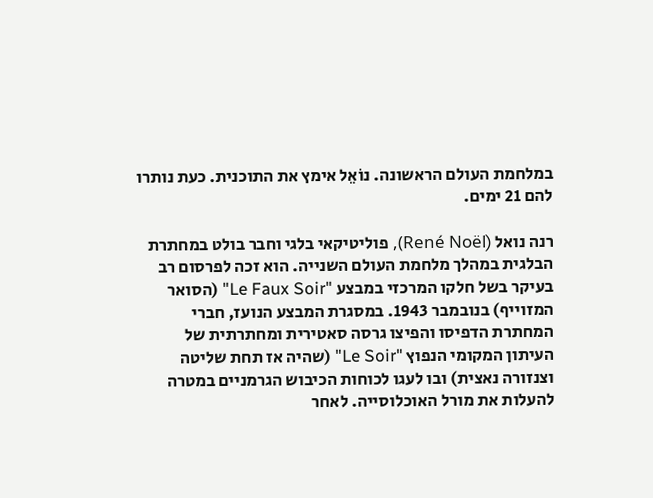במלחמת העולם הראשונה. נוֹאֵל אימץ את התוכנית. כעת נותרו להם 21 ימים.

רנה נואל (René Noël), פוליטיקאי בלגי וחבר בולט במחתרת הבלגית במהלך מלחמת העולם השנייה. הוא זכה לפרסום רב בעיקר בשל חלקו המרכזי במבצע "Le Faux Soir" (הסואר המזוייף) בנובמבר 1943. במסגרת המבצע הנועז, חברי המחתרת הדפיסו והפיצו גרסה סאטירית ומחתרתית של העיתון המקומי הנפוץ "Le Soir" (שהיה אז תחת שליטה וצנזורה נאצית) ובו לעגו לכוחות הכיבוש הגרמניים במטרה להעלות את מורל האוכלוסייה. לאחר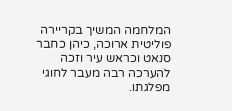המלחמה המשיך בקריירה פוליטית ארוכה, כיהן כחבר סנאט וכראש עיר וזכה להערכה רבה מעבר לחוגי מפלגתו.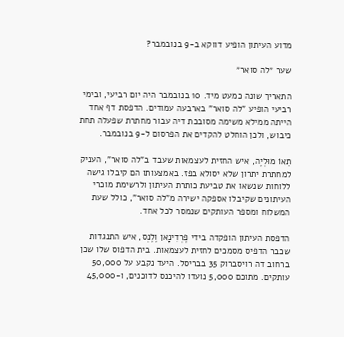מדוע העיתון הופיע דווקא ב-9 בנובמבר?

שער ״לה סואר״

התאריך שונה כמעט מיד. 10 בנובמבר היה יום רביעי, ובימי רביעי הופיע "לה סואר" בארבעה עמודים. הדפסת דף אחד הייתה ממילא משימה מסובכת דיה עבור מחתרת שפעלה תחת כיבוש, ולכן הוחלט להקדים את הפרסום ל-9 בנובמבר.

תֵאוֹ מוּלְיֶה, איש החזית לעצמאות שעבד ב"לה סואר", העניק למחתרת יתרון שלא יסולא בפז. באמצעותו הם קיבלו גישה ללוחות שנשאו את טביעת כותרת העיתון ולרשימת מוכרי העיתונים שקיבלו אספקה ישירה מ"לה סואר", כולל שעת המשלוח ומספר העותקים שנמסר לכל אחד.

הדפסת העיתון הופקדה בידי פֶרְדִינָאן וֶלֶנְס, איש התנגדות שכבר הדפיס מסמכים לחזית לעצמאות. בית הדפוס שלו שכן ברחוב דה רויסברוק 35 בבריסל. היעד נקבע על 50,000 עותקים. מתוכם 5,000 נועדו להיכנס לדוכנים, ו-45,000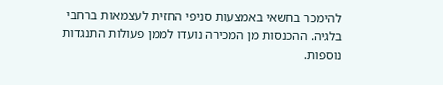להימכר בחשאי באמצעות סניפי החזית לעצמאות ברחבי בלגיה. ההכנסות מן המכירה נועדו לממן פעולות התנגדות נוספות.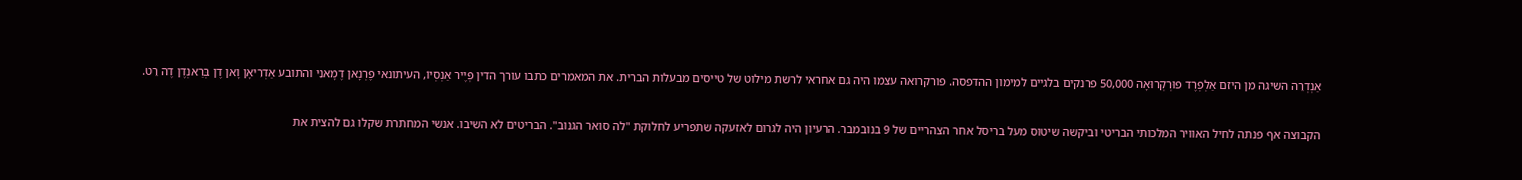אַנְדְרֵה השיגה מן היזם אַלְפְרֶד פוּרְקְרוּאָה 50,000 פרנקים בלגיים למימון ההדפסה. פורקרואה עצמו היה גם אחראי לרשת מילוט של טייסים מבעלות הברית. את המאמרים כתבו עורך הדין פְּיֶיר אַנְסְיוֹ, העיתונאי פֶרְנָאן דֶמָאנִי והתובע אַדְרִיאָן וָאן דֶן בְּרַאנְדֶן דֶה רֵט.

הקבוצה אף פנתה לחיל האוויר המלכותי הבריטי וביקשה שיטוס מעל בריסל אחר הצהריים של 9 בנובמבר. הרעיון היה לגרום לאזעקה שתפריע לחלוקת "לה סואר הגנוב". הבריטים לא השיבו. אנשי המחתרת שקלו גם להצית את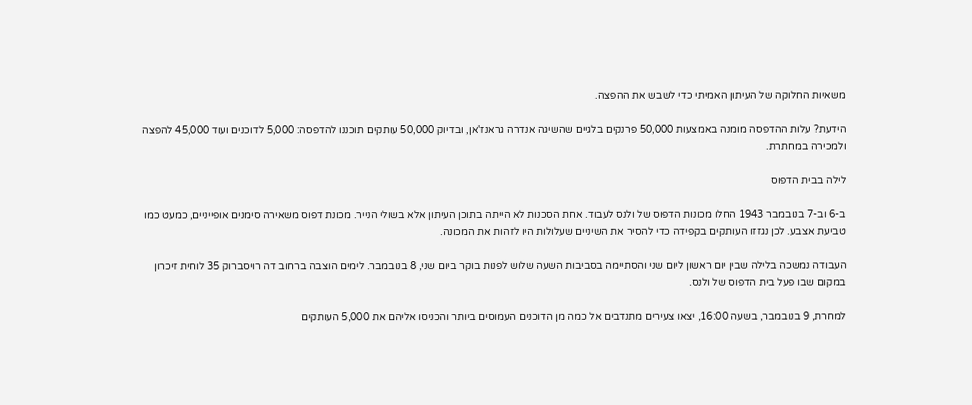משאיות החלוקה של העיתון האמיתי כדי לשבש את ההפצה.

הידעת? עלות ההדפסה מומנה באמצעות 50,000 פרנקים בלגיים שהשיגה אנדרה גראנז'אן, ובדיוק 50,000 עותקים תוכננו להדפסה: 5,000 לדוכנים ועוד 45,000 להפצה ולמכירה במחתרת.

לילה בבית הדפוס

ב-6 וב-7 בנובמבר 1943 החלו מכונות הדפוס של ולנס לעבוד. אחת הסכנות לא הייתה בתוכן העיתון אלא בשולי הנייר. מכונת דפוס משאירה סימנים אופייניים, כמעט כמו טביעת אצבע. לכן נגזזו העותקים בקפידה כדי להסיר את השיניים שעלולות היו לזהות את המכונה.

העבודה נמשכה בלילה שבין יום ראשון ליום שני והסתיימה בסביבות השעה שלוש לפנות בוקר ביום שני, 8 בנובמבר. לימים הוצבה ברחוב דה רויסברוק 35 לוחית זיכרון במקום שבו פעל בית הדפוס של ולנס.

למחרת, 9 בנובמבר, בשעה 16:00, יצאו צעירים מתנדבים אל כמה מן הדוכנים העמוסים ביותר והכניסו אליהם את 5,000 העותקים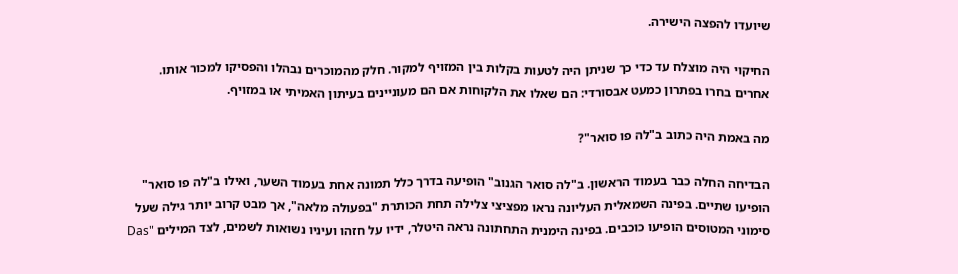שיועדו להפצה הישירה.

החיקוי היה מוצלח עד כדי כך שניתן היה לטעות בקלות בין המזויף למקור. חלק מהמוכרים נבהלו והפסיקו למכור אותו. אחרים בחרו בפתרון כמעט אבסורדי: הם שאלו את הלקוחות אם הם מעוניינים בעיתון האמיתי או במזויף.

מה באמת היה כתוב ב"לה פו סואר"?

הבדיחה החלה כבר בעמוד הראשון. ב"לה סואר הגנוב" הופיעה בדרך כלל תמונה אחת בעמוד השער, ואילו ב"לה פו סואר" הופיעו שתיים. בפינה השמאלית העליונה נראו מפציצי צלילה תחת הכותרת "בפעולה מלאה", אך מבט קרוב יותר גילה שעל סימוני המטוסים הופיעו כוכבים. בפינה הימנית התחתונה נראה היטלר, ידיו על חזהו ועיניו נשואות לשמים, לצד המילים "Das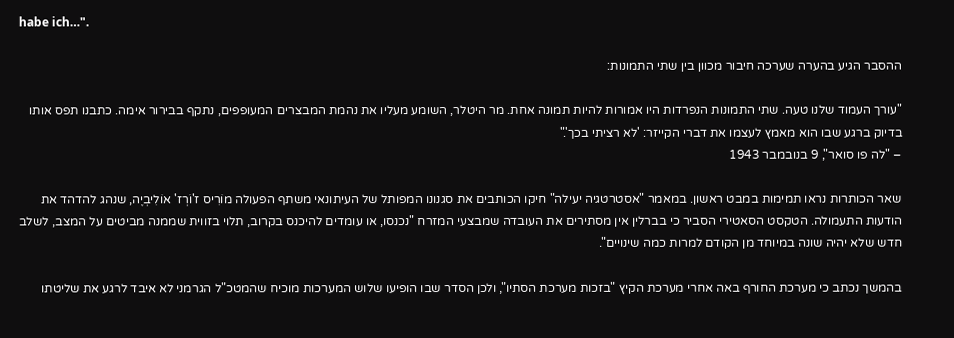habe ich…".

ההסבר הגיע בהערה שערכה חיבור מכוון בין שתי התמונות:

"עורך העמוד שלנו טעה. שתי התמונות הנפרדות היו אמורות להיות תמונה אחת. מר היטלר, השומע מעליו את נהמת המבצרים המעופפים, נתקף בבירור אימה. כתבנו תפס אותו בדיוק ברגע שבו הוא מאמץ לעצמו את דברי הקייזר: 'לא רציתי בכך'."
– "לה פו סואר", 9 בנובמבר 1943

שאר הכותרות נראו תמימות במבט ראשון. במאמר "אסטרטגיה יעילה" חיקו הכותבים את סגנונו המפותל של העיתונאי משתף הפעולה מוֹרִיס ז'וֹרְז' אוֹלִיבְיֶה, שנהג להדהד את הודעות התעמולה. הטקסט הסאטירי הסביר כי בברלין אין מסתירים את העובדה שמבצעי המזרח "נכנסו, או עומדים להיכנס בקרוב, תלוי בזווית שממנה מביטים על המצב, לשלב חדש שלא יהיה שונה במיוחד מן הקודם למרות כמה שינויים".

בהמשך נכתב כי מערכת החורף באה אחרי מערכת הקיץ "בזכות מערכת הסתיו", ולכן הסדר שבו הופיעו שלוש המערכות מוכיח שהמטכ"ל הגרמני לא איבד לרגע את שליטתו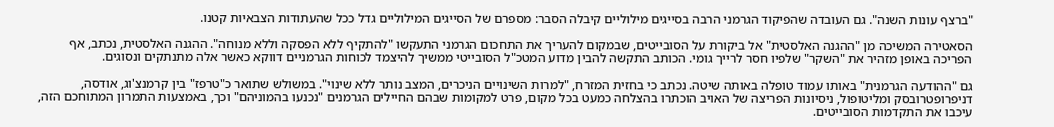"ברצף עונות השנה". גם העובדה שהפיקוד הגרמני הרבה בסייגים מילוליים קיבלה הסבר: מספרם של הסייגים המילוליים גדל ככל שהעתודות הצבאיות קטנו.

הסאטירה המשיכה מן "ההגנה האלסטית" אל ביקורת על הסובייטים, שבמקום להעריך את התחכום הגרמני התעקשו "להתקיף ללא הפסקה וללא מנוחה". ההגנה האלסטית, נכתב, אף הפריכה באופן מזהיר את "השקר" שלפיו חסר לרייך גומי. הכותב התקשה להבין מדוע המטכ"ל הסובייטי ממשיך להיצמד לכוחות הגרמניים דווקא כאשר אלה מתנתקים ונסוגים.

גם "ההודעה הגרמנית" באותו עמוד טופלה באותה שיטה. נכתב כי בחזית המזרח, "למרות השינויים הניכרים, המצב נותר ללא שינוי". במשולש שתואר כ"טרפז" בין קרמנצ'וג, אודסה, דניפרופטרובסק ומליטופול, ניסיונות הפריצה של האויב הוכתרו בהצלחה כמעט בכל מקום, פרט למקומות שבהם החיילים הגרמנים "נכנעו בהמוניהם" וכך, באמצעות התמרון המתוחכם הזה, עיכבו את התקדמות הסובייטים.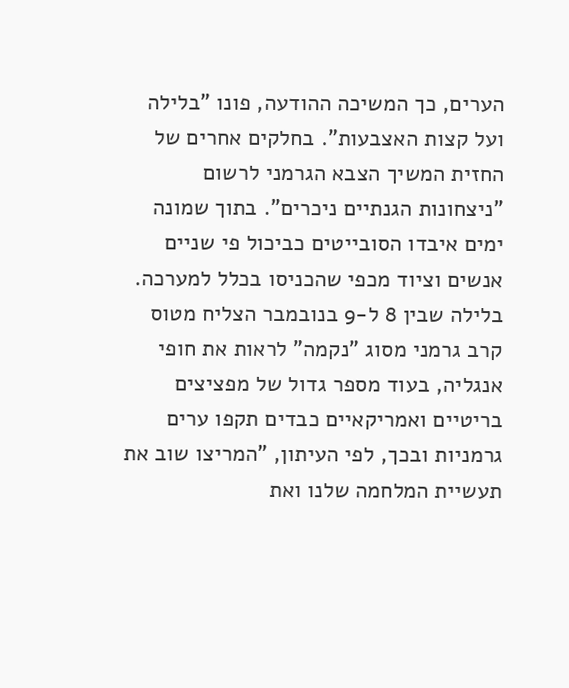הערים, כך המשיכה ההודעה, פונו "בלילה ועל קצות האצבעות". בחלקים אחרים של החזית המשיך הצבא הגרמני לרשום "ניצחונות הגנתיים ניכרים". בתוך שמונה ימים איבדו הסובייטים כביכול פי שניים אנשים וציוד מכפי שהכניסו בכלל למערכה. בלילה שבין 8 ל-9 בנובמבר הצליח מטוס קרב גרמני מסוג "נקמה" לראות את חופי אנגליה, בעוד מספר גדול של מפציצים בריטיים ואמריקאיים כבדים תקפו ערים גרמניות ובכך, לפי העיתון, "המריצו שוב את תעשיית המלחמה שלנו ואת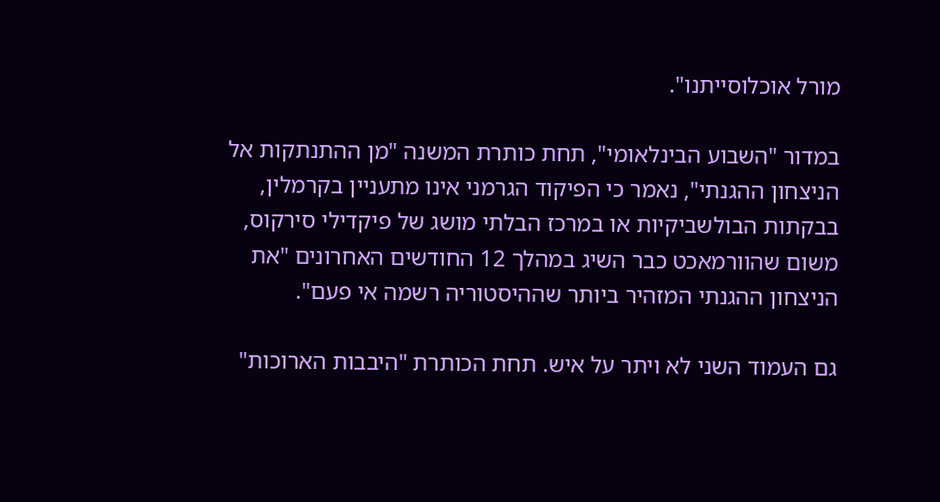מורל אוכלוסייתנו".

במדור "השבוע הבינלאומי", תחת כותרת המשנה "מן ההתנתקות אל הניצחון ההגנתי", נאמר כי הפיקוד הגרמני אינו מתעניין בקרמלין, בבקתות הבולשביקיות או במרכז הבלתי מושג של פיקדילי סירקוס, משום שהוורמאכט כבר השיג במהלך 12 החודשים האחרונים "את הניצחון ההגנתי המזהיר ביותר שההיסטוריה רשמה אי פעם".

גם העמוד השני לא ויתר על איש. תחת הכותרת "היבבות הארוכות"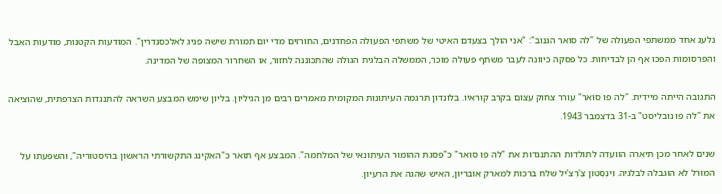נלעג אחד ממשתפי הפעולה של "לה סואר הגנוב": "אני הולך בצעדם האיטי של משתפי הפעולה הפחדנים, החורזים מדי יום תמורת שישה פניג לאלכסנדרין". המודעות הקטנות, מודעות האבל והפרסומות הפכו אף הן לבדיחות. כל פסקה כיוונה לעבר משתף פעולה מוכר, הממשלה הבלגית הגולה שהתכוננה לחזור, או השחרור המצופה של המדינה.

התגובה הייתה מיידית. "לה פו סואר" עורר צחוק עצום בקרב קוראיו. בלונדון תרגמה העיתונות המקומית מאמרים רבים מן הגיליון. בליון שימש המבצע השראה להתנגדות הצרפתית, שהוציאה את "לה פו נובליסט" ב-31 בדצמבר 1943.

שנים לאחר מכן תיארה הוועדה לתולדות ההתנגדות את "לה פו סואר" כ"פסגת ההומור העיתונאי של המלחמה". המבצע אף תואר כ"האקינג התקשורתי הראשון בהיסטוריה", והשפעתו על המורל לא הוגבלה לבלגיה. וִינְסְטוֹן צֶ'רְצִ'יל שלח ברכות למארק אובריון, האיש שהגה את הרעיון.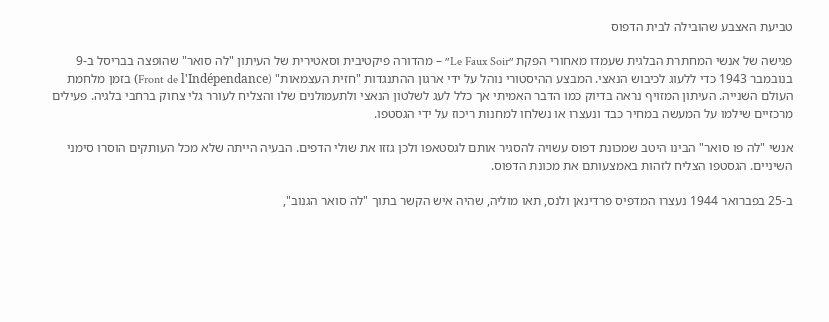טביעת האצבע שהובילה לבית הדפוס

פגישה של אנשי המחתרת הבלגית שעמדו מאחורי הפקת ״Le Faux Soir״ – מהדורה פיקטיבית וסאטירית של העיתון "לה סואר" שהופצה בבריסל ב-9 בנובמבר 1943 כדי ללעוג לכיבוש הנאצי. המבצע ההיסטורי נוהל על ידי ארגון ההתנגדות "חזית העצמאות" (Front de l'Indépendance) בזמן מלחמת העולם השנייה. העיתון המזויף נראה בדיוק כמו הדבר האמיתי אך כלל לעג לשלטון הנאצי ולתעמולנים שלו והצליח לעורר גלי צחוק ברחבי בלגיה. פעילים מרכזיים שילמו על המעשה במחיר כבד ונעצרו או נשלחו למחנות ריכוז על ידי הגסטפו.

אנשי "לה פו סואר" הבינו היטב שמכונת דפוס עשויה להסגיר אותם לגסטאפו ולכן גזזו את שולי הדפים. הבעיה הייתה שלא מכל העותקים הוסרו סימני השיניים. הגסטפו הצליח לזהות באמצעותם את מכונת הדפוס.

ב-25 בפברואר 1944 נעצרו המדפיס פרדינאן ולנס, תאו מוליה, שהיה איש הקשר בתוך "לה סואר הגנוב",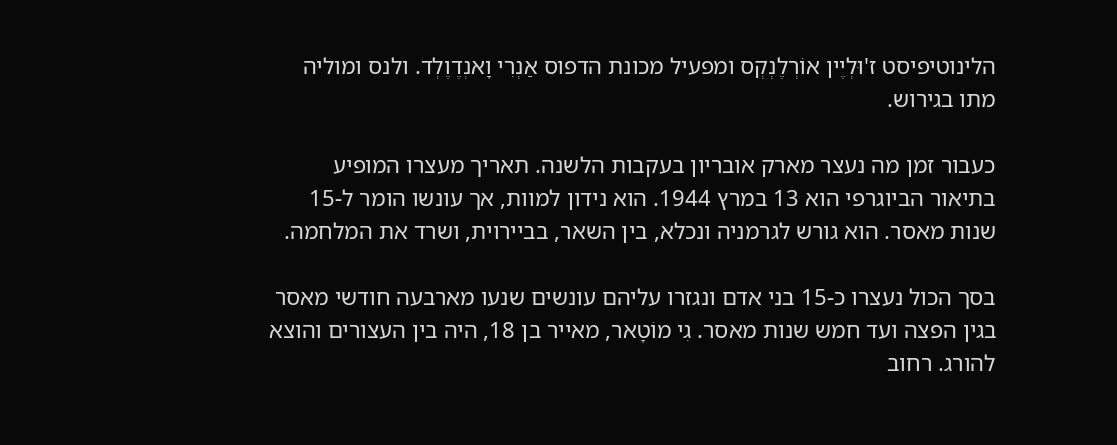הלינוטיפיסט ז'וּלְיֶין אוֹרְלֶנְקְס ומפעיל מכונת הדפוס אַנְרִי וָאנְדֶוֶלְד. ולנס ומוליה מתו בגירוש.

כעבור זמן מה נעצר מארק אובריון בעקבות הלשנה. תאריך מעצרו המופיע בתיאור הביוגרפי הוא 13 במרץ 1944. הוא נידון למוות, אך עונשו הומר ל-15 שנות מאסר. הוא גורש לגרמניה ונכלא, בין השאר, בביירוית, ושרד את המלחמה.

בסך הכול נעצרו כ-15 בני אדם ונגזרו עליהם עונשים שנעו מארבעה חודשי מאסר בגין הפצה ועד חמש שנות מאסר. גִי מוֹטָאר, מאייר בן 18, היה בין העצורים והוצא להורג. רחוב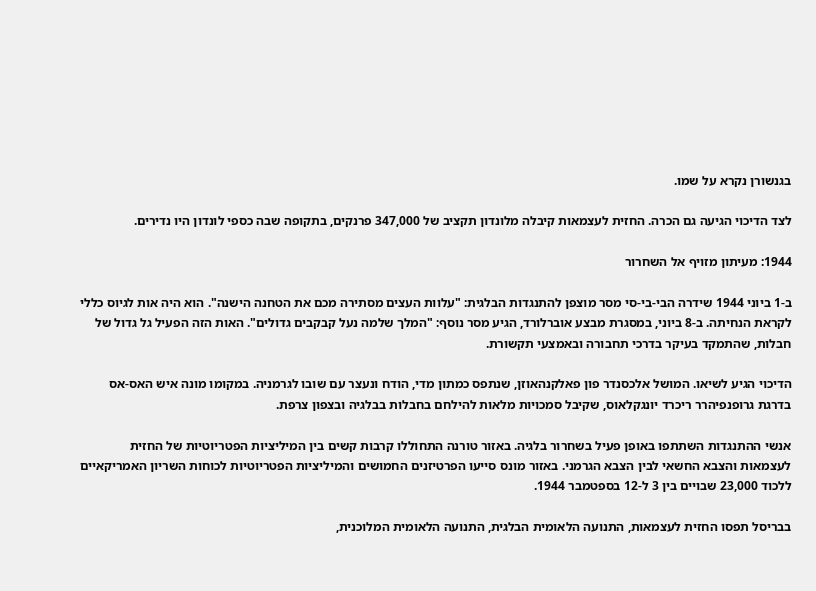בגנשורן נקרא על שמו.

לצד הדיכוי הגיעה גם הכרה. החזית לעצמאות קיבלה מלונדון תקציב של 347,000 פרנקים, בתקופה שבה כספי לונדון היו נדירים.

1944: מעיתון מזויף אל השחרור

ב-1 ביוני 1944 שידרה הבי-בי-סי מסר מוצפן להתנגדות הבלגית: "עלוות העצים מסתירה מכם את הטחנה הישנה". הוא היה אות לגיוס כללי לקראת הנחיתה. ב-8 ביוני, במסגרת מבצע אוברלורד, הגיע מסר נוסף: "המלך שלמה נעל קבקבים גדולים". האות הזה הפעיל גל גדול של חבלות, שהתמקד בעיקר בדרכי תחבורה ובאמצעי תקשורת.

הדיכוי הגיע לשיאו. המושל אלכסנדר פון פאלקנהאוזן, שנתפס כמתון מדי, הודח ונעצר עם שובו לגרמניה. במקומו מונה איש האס-אס בדרגת גרופנפיהרר ריכרד יונגקלאוס, שקיבל סמכויות מלאות להילחם בחבלות בבלגיה ובצפון צרפת.

אנשי ההתנגדות השתתפו באופן פעיל בשחרור בלגיה. באזור טורנה התחוללו קרבות קשים בין המיליציות הפטריוטיות של החזית לעצמאות והצבא החשאי לבין הצבא הגרמני. באזור מונס סייעו הפרטיזנים החמושים והמיליציות הפטריוטיות לכוחות השריון האמריקאיים ללכוד 23,000 שבויים בין 3 ל-12 בספטמבר 1944.

בבריסל תפסו החזית לעצמאות, התנועה הלאומית הבלגית, התנועה הלאומית המלוכנית,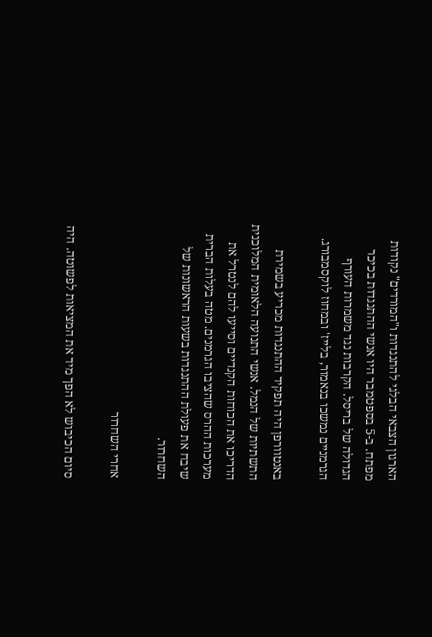הארגון הצבאי הבלגי להתנגדות ו"המורדים" נקודות מפתח. ב-5 בספטמבר היו אנשי ההתנגדות בכיכר הגדולה של בריסל. הקרבות נגד משמרות העורף הגרמניים נמשכו בנאמור, בלייז' ובמחוז לוקסמבורג.

באנטוורפן היה תפקיד ההתנגדות מכריע בשמירת התשתיות של הנמל. אנשי התנועה הלאומית המלוכנית הדריכו את הכוחות הקנדיים וסייעו להם לנטרל את מערכות ההרס שהציבו הגרמנים. מטה בעלות הברית שיבח את פעולת ההתנגדות בשעות הראשונות של השחרור.

אחרי השחרור

סיום הכיבוש לא הפך מיד את המציאות לפשוטה. היה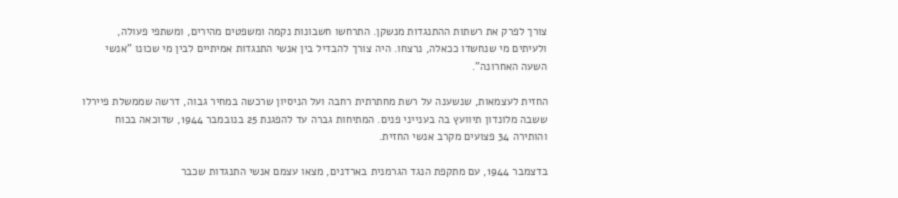צורך לפרק את רשתות ההתנגדות מנשקן. התרחשו חשבונות נקמה ומשפטים מהירים, ומשתפי פעולה, ולעיתים מי שנחשדו ככאלה, נרצחו. היה צורך להבדיל בין אנשי התנגדות אמיתיים לבין מי שכונו "אנשי השעה האחרונה".

החזית לעצמאות, שנשענה על רשת מחתרתית רחבה ועל הניסיון שרכשה במחיר גבוה, דרשה שממשלת פיירלו ששבה מלונדון תיוועץ בה בענייני פנים. המתיחות גברה עד להפגנת 25 בנובמבר 1944, שדוכאה בכוח והותירה 34 פצועים מקרב אנשי החזית.

בדצמבר 1944, עם מתקפת הנגד הגרמנית בארדנים, מצאו עצמם אנשי התנגדות שכבר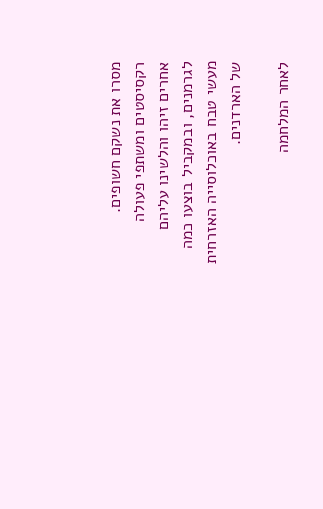מסרו את נשקם חשופים. רקסיסטים ומשתפי פעולה אחרים זיהו והלשינו עליהם לגרמנים, ובמקביל בוצעו כמה מעשי טבח באוכלוסייה האזרחית של הארדנים.

לאחר המלחמה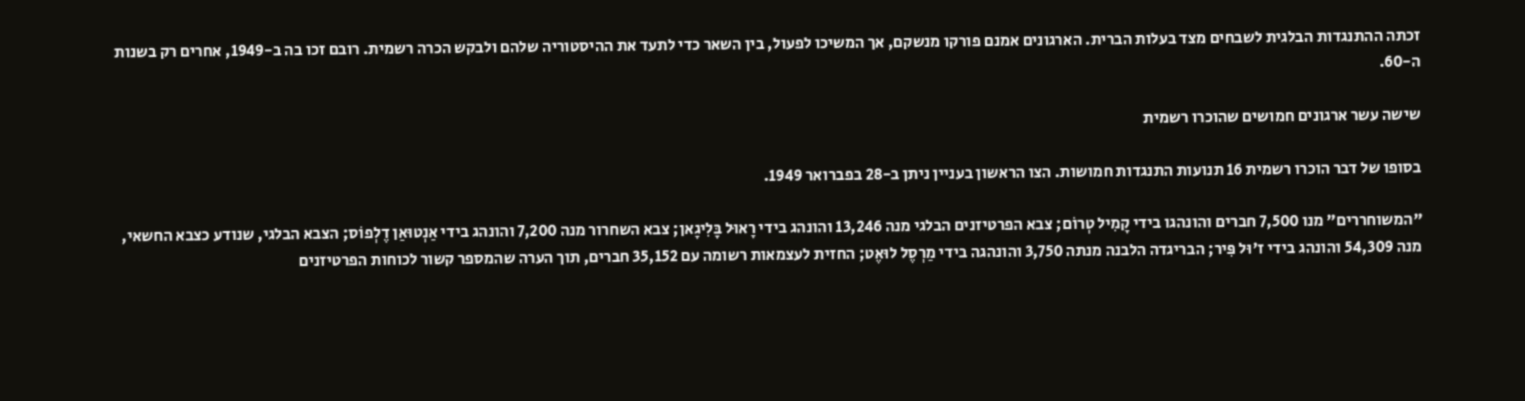זכתה ההתנגדות הבלגית לשבחים מצד בעלות הברית. הארגונים אמנם פורקו מנשקם, אך המשיכו לפעול, בין השאר כדי לתעד את ההיסטוריה שלהם ולבקש הכרה רשמית. רובם זכו בה ב-1949, אחרים רק בשנות ה-60.

שישה עשר ארגונים חמושים שהוכרו רשמית

בסופו של דבר הוכרו רשמית 16 תנועות התנגדות חמושות. הצו הראשון בעניין ניתן ב-28 בפברואר 1949.

"המשוחררים" מנו 7,500 חברים והונהגו בידי קָמִיל טְרוֹם; צבא הפרטיזנים הבלגי מנה 13,246 והונהג בידי רָאוּל בָּלִיגָאן; צבא השחרור מנה 7,200 והונהג בידי אַנְטוּאַן דֶלְפוֹס; הצבא הבלגי, שנודע כצבא החשאי, מנה 54,309 והונהג בידי ז'וּל פִּיר; הבריגדה הלבנה מנתה 3,750 והונהגה בידי מַרְסֶל לוּאֶט; החזית לעצמאות רשומה עם 35,152 חברים, תוך הערה שהמספר קשור לכוחות הפרטיזנים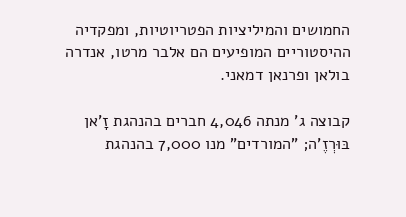החמושים והמיליציות הפטריוטיות, ומפקדיה ההיסטוריים המופיעים הם אלבר מרטו, אנדרה בולאן ופרנאן דמאני.

קבוצה ג' מנתה 4,046 חברים בהנהגת זָ'אן בּוּרְזֶ'ה; "המורדים" מנו 7,000 בהנהגת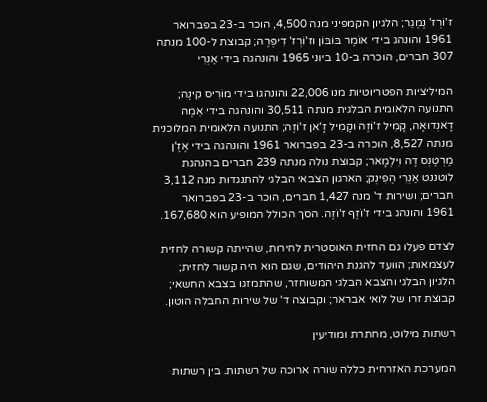ז'וֹרְז' נֶמֶגֵר; הלגיון הקמפיני מנה 4,500, הוכר ב-23 בפברואר 1961 והונהג בידי אוֹמֶר בּוֹבּוֹן וז'וֹרְז' דִיפְּרֶה; קבוצת ל-100 מנתה 307 חברים, הוכרה ב-10 ביוני 1965 והונהגה בידי אַנְרִי

המיליציות הפטריוטיות מנו 22,006 והונהגו בידי מוֹרִיס קִינֶה; התנועה הלאומית הבלגית מנתה 30,511 והונהגה בידי אֵמֶה דָאנְדוּאָה, קָמִיל ז'וֹזֶה וקָמִיל זָ'אן ז'וֹזֶה; התנועה הלאומית המלוכנית מנתה 8,527, הוכרה ב-23 בפברואר 1961 והונהגה בידי אֶזֶ'ן מֶרְטֶנְס דֶה וִילְמָאר; קבוצת נולה מנתה 239 חברים בהנהגת לוטננט אַנְרִי הֶפִינְק; הארגון הצבאי הבלגי להתנגדות מנה 3,112 חברים; ושירות ד' מנה 1,427 חברים, הוכר ב-23 בפברואר 1961 והונהג בידי ז'וֹזֶף ז'וֹזֶה. הסך הכולל המופיע הוא 167,680.

לצדם פעלו גם החזית האוסטרית לחירות, שהייתה קשורה לחזית לעצמאות; הוועד להגנת היהודים, שגם הוא היה קשור לחזית; הלגיון הבלגי והצבא הבלגי המשוחזר, שהתמזגו בצבא החשאי; קבוצת זרו של לואי אבראר; וקבוצה ד' של שירות החבלה הוטון.

רשתות מילוט, מחתרת ומודיעין

המערכת האזרחית כללה שורה ארוכה של רשתות. בין רשתות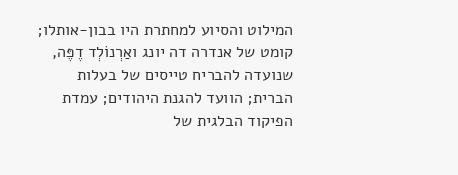המילוט והסיוע למחתרת היו בבון-אותלו; קומט של אנדרה דה יונג ואַרְנוֹלְד דֶפֶּה, שנועדה להבריח טייסים של בעלות הברית; הוועד להגנת היהודים; עמדת הפיקוד הבלגית של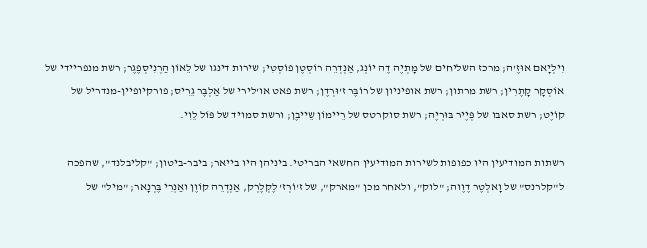וִילְיָאם אוּזֶ'ה; מרכז השליחים של מָתְיֶה דֶה יוֹנְג, אַנְדְרֵה רוֹסְטֶן פוֹסְטִי; שירות דינגו של לֵאוֹן הַרְנִיסְפֶגֶר; רשת מנפריידי של אוֹסְקָר קָתֶרִין; רשת מרתון; רשת אופיניון של רוֹבֶּר ז'וּרְדֶן; רשת פאט או'לירי של אַלְבֶּר גֵרִיס; פורקיופיין-מנדריל של קוֹיֶט; רשת סאבו של פְּיֶיר בּוּרְיֶה; רשת סוקרטס של רֵיימוֹן שֵייבֶן; ורשת סמויד של פּוֹל לֵוִי.

רשתות המודיעין היו כפופות לשירות המודיעין החשאי הבריטי. ביניהן היו בייאר; ביבר-ביטון; "קליבלנד", שהפכה ל"קלרנס" של וָאלְטֶר דֶוֶוה; "לוק", ולאחר מכן "מארק", של ז'וֹרְז' לֶקְלֶרְק, אַנְדְרֵה קוֹוֶן ואַנְרִי בֶּרְנָאר; "מיל" של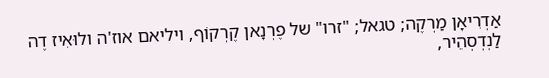אַדְרִיאָן מַרְקֶה; טגאל; "זרו" של פֶרְנָאן קֶרְקוֹף, ויליאם אוז'ה ולוּאִיז דֶה לַנְדְסְהֵיר,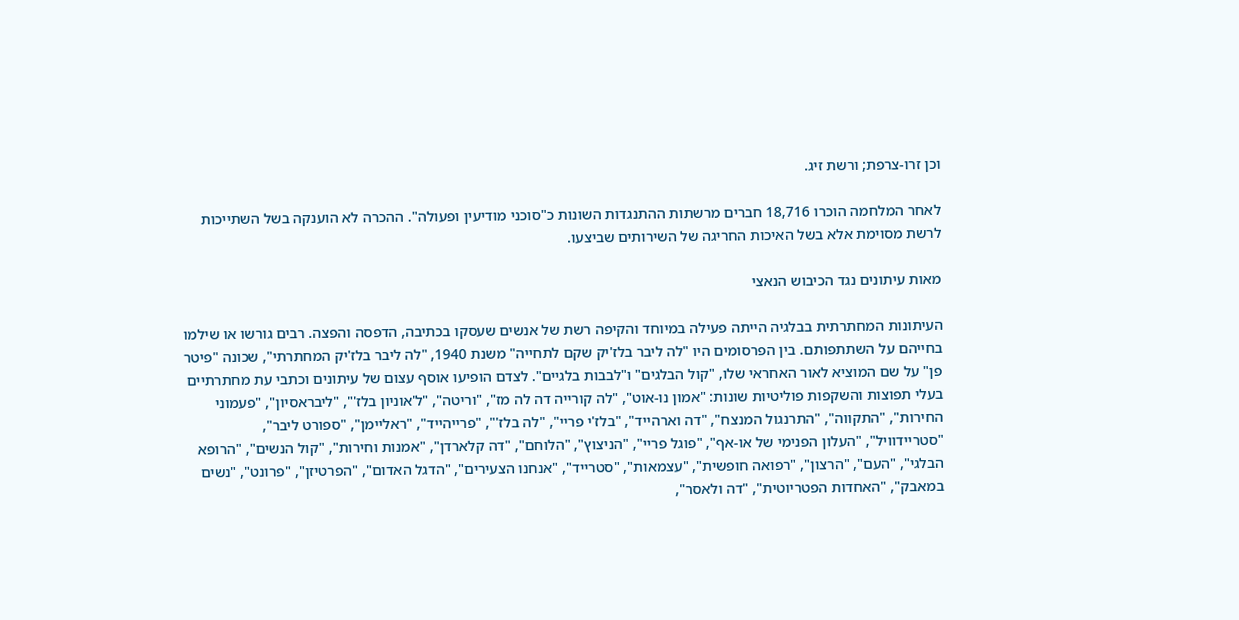וכן זרו-צרפת; ורשת זיג.

לאחר המלחמה הוכרו 18,716 חברים מרשתות ההתנגדות השונות כ"סוכני מודיעין ופעולה". ההכרה לא הוענקה בשל השתייכות לרשת מסוימת אלא בשל האיכות החריגה של השירותים שביצעו.

מאות עיתונים נגד הכיבוש הנאצי

העיתונות המחתרתית בבלגיה הייתה פעילה במיוחד והקיפה רשת של אנשים שעסקו בכתיבה, הדפסה והפצה. רבים גורשו או שילמו בחייהם על השתתפותם. בין הפרסומים היו "לה ליבר בלז'יק שקם לתחייה" משנת 1940, "לה ליבר בלז'יק המחתרתי", שכונה "פיטר פן" על שם המוציא לאור האחראי שלו, "קול הבלגים" ו"לבבות בלגיים". לצדם הופיעו אוסף עצום של עיתונים וכתבי עת מחתרתיים בעלי תפוצות והשקפות פוליטיות שונות: "אמון נו-אוט", "לה קורייה דה לה מז", "וריטה", "ל'אוניון בלז'", "ליבראסיון", "פעמוני החירות", "התקווה", "התרנגול המנצח", "דה וארהייד", "בלז'י פריי", "לה בלז'", "פרייהייד", "ראליימן", "ספורט ליבר", "סטריידוויל", "העלון הפנימי של או-אף", "פוגל פריי", "הניצוץ", "הלוחם", "דה קלארדן", "אמנות וחירות", "קול הנשים", "הרופא הבלגי", "העם", "הרצון", "רפואה חופשית", "עצמאות", "סטרייד", "אנחנו הצעירים", "הדגל האדום", "הפרטיזן", "פרונט", "נשים במאבק", "האחדות הפטריוטית", "דה ולאסר",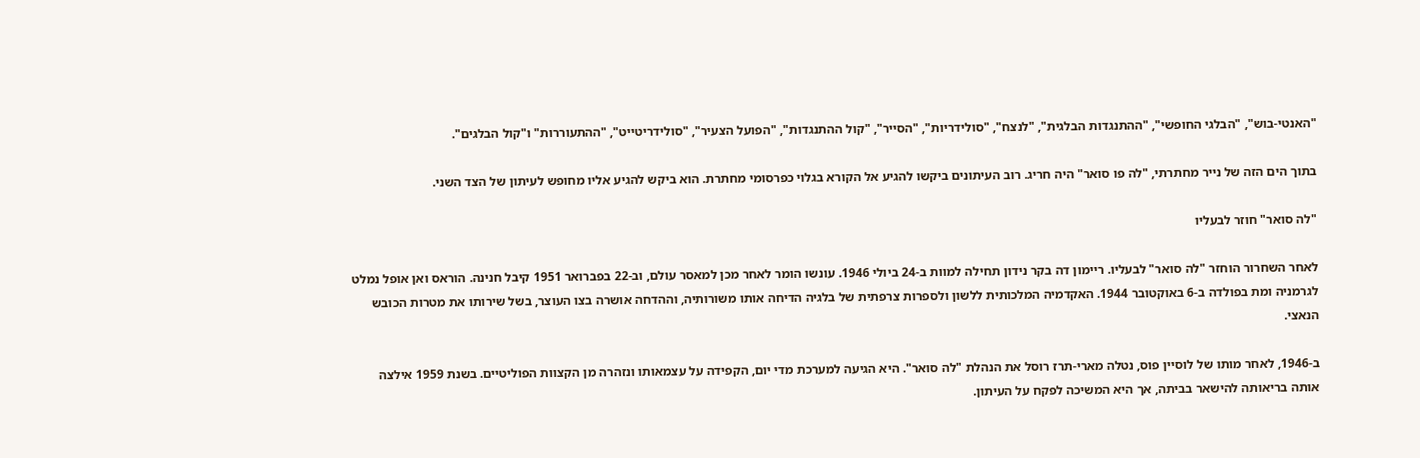"האנטי-בוש", "הבלגי החופשי", "ההתנגדות הבלגית", "לנצח", "סולידריות", "הסייר", "קול ההתנגדות", "הפועל הצעיר", "סולידריטייט", "ההתעוררות" ו"קול הבלגים".

בתוך הים הזה של נייר מחתרתי, "לה פו סואר" היה חריג. רוב העיתונים ביקשו להגיע אל הקורא בגלוי כפרסומי מחתרת. הוא ביקש להגיע אליו מחופש לעיתון של הצד השני.

"לה סואר" חוזר לבעליו

לאחר השחרור הוחזר "לה סואר" לבעליו. ריימון דה בקר נידון תחילה למוות ב-24 ביולי 1946. עונשו הומר לאחר מכן למאסר עולם, וב-22 בפברואר 1951 קיבל חנינה. הוראס ואן אופל נמלט לגרמניה ומת בפולדה ב-6 באוקטובר 1944. האקדמיה המלכותית ללשון ולספרות צרפתית של בלגיה הדיחה אותו משורותיה, וההדחה אושרה בצו העוצר, בשל שירותו את מטרות הכובש הנאצי.

ב-1946, לאחר מותו של לוסיין פוס, נטלה מארי-תרז רוסל את הנהלת "לה סואר". היא הגיעה למערכת מדי יום, הקפידה על עצמאותו ונזהרה מן הקצוות הפוליטיים. בשנת 1959 אילצה אותה בריאותה להישאר בביתה, אך היא המשיכה לפקח על העיתון.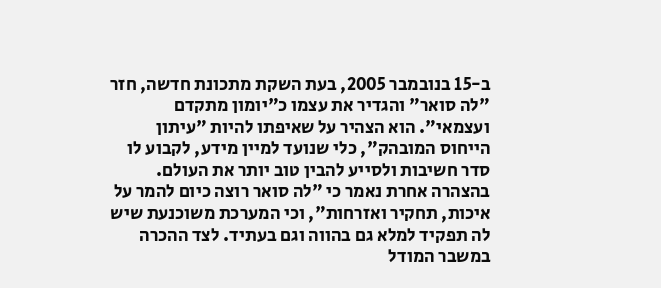ב-15 בנובמבר 2005, בעת השקת מתכונת חדשה, חזר "לה סואר" והגדיר את עצמו כ"יומון מתקדם ועצמאי". הוא הצהיר על שאיפתו להיות "עיתון הייחוס המובהק", כלי שנועד למיין מידע, לקבוע לו סדר חשיבות ולסייע להבין טוב יותר את העולם. בהצהרה אחרת נאמר כי "לה סואר רוצה כיום להמר על איכות, תחקיר ואזרחות", וכי המערכת משוכנעת שיש לה תפקיד למלא גם בהווה וגם בעתיד. לצד ההכרה במשבר המודל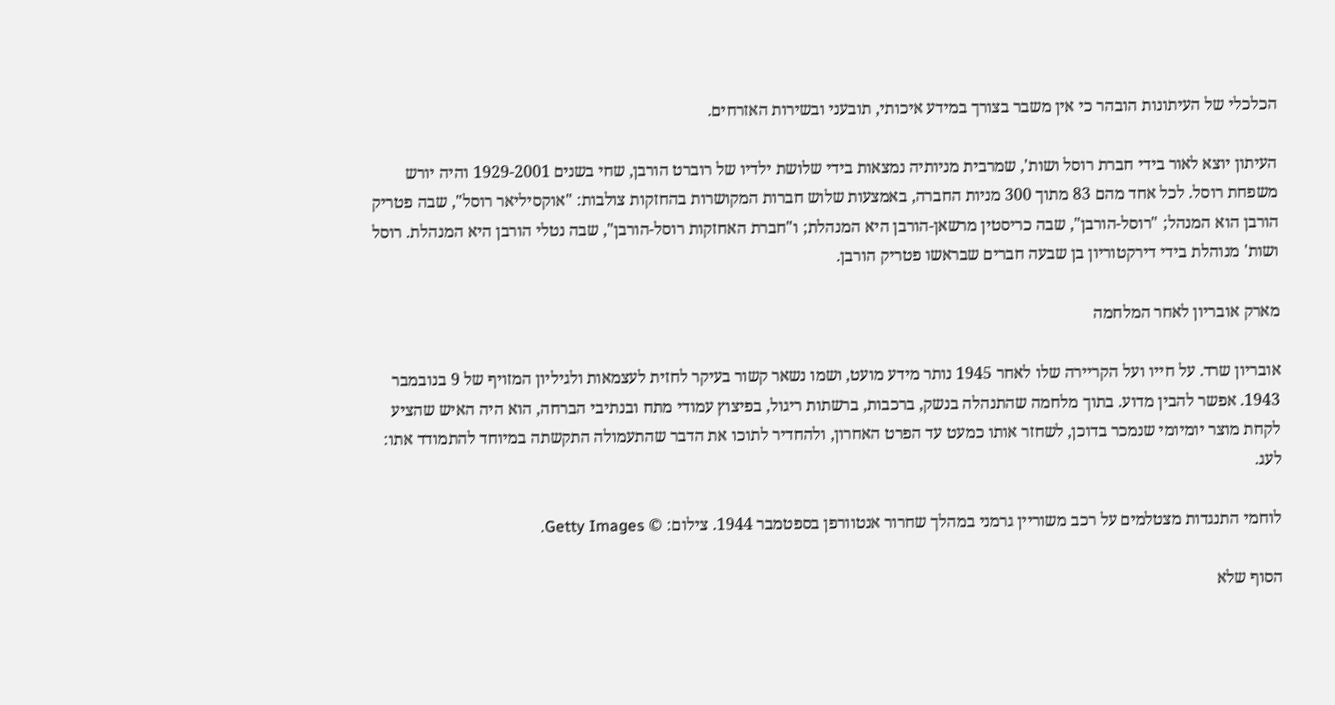הכלכלי של העיתונות הובהר כי אין משבר בצורך במידע איכותי, תובעני ובשירות האזרחים.

העיתון יוצא לאור בידי חברת רוסל ושות', שמרבית מניותיה נמצאות בידי שלושת ילדיו של רוברט הורבן, שחי בשנים 1929-2001 והיה יורש משפחת רוסל. לכל אחד מהם 83 מתוך 300 מניות החברה, באמצעות שלוש חברות המקושרות בהחזקות צולבות: "אוקסיליאר רוסל", שבה פטריק הורבן הוא המנהל; "רוסל-הורבן", שבה כריסטין מרשאן-הורבן היא המנהלת; ו"חברת האחזקות רוסל-הורבן", שבה נטלי הורבן היא המנהלת. רוסל ושות' מנוהלת בידי דירקטוריון בן שבעה חברים שבראשו פטריק הורבן.

מארק אובריון לאחר המלחמה

אובריון שרד. על חייו ועל הקריירה שלו לאחר 1945 נותר מידע מועט, ושמו נשאר קשור בעיקר לחזית לעצמאות ולגיליון המזויף של 9 בנובמבר 1943. אפשר להבין מדוע. בתוך מלחמה שהתנהלה בנשק, ברכבות, ברשתות ריגול, בפיצוץ עמודי מתח ובנתיבי הברחה, הוא היה האיש שהציע לקחת מוצר יומיומי שנמכר בדוכן, לשחזר אותו כמעט עד הפרט האחרון, ולהחדיר לתוכו את הדבר שהתעמולה התקשתה במיוחד להתמודד אתו: לעג.

לוחמי התנגדות מצטלמים על רכב משוריין גרמני במהלך שחרור אנטוורפן בספטמבר 1944. צילום: © Getty Images.

הסוף שלא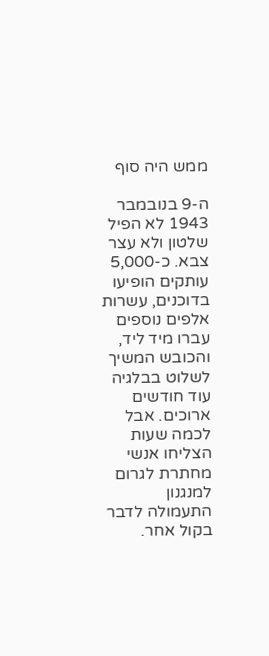ממש היה סוף

ה-9 בנובמבר 1943 לא הפיל שלטון ולא עצר צבא. כ-5,000 עותקים הופיעו בדוכנים, עשרות אלפים נוספים עברו מיד ליד, והכובש המשיך לשלוט בבלגיה עוד חודשים ארוכים. אבל לכמה שעות הצליחו אנשי מחתרת לגרום למנגנון התעמולה לדבר בקול אחר.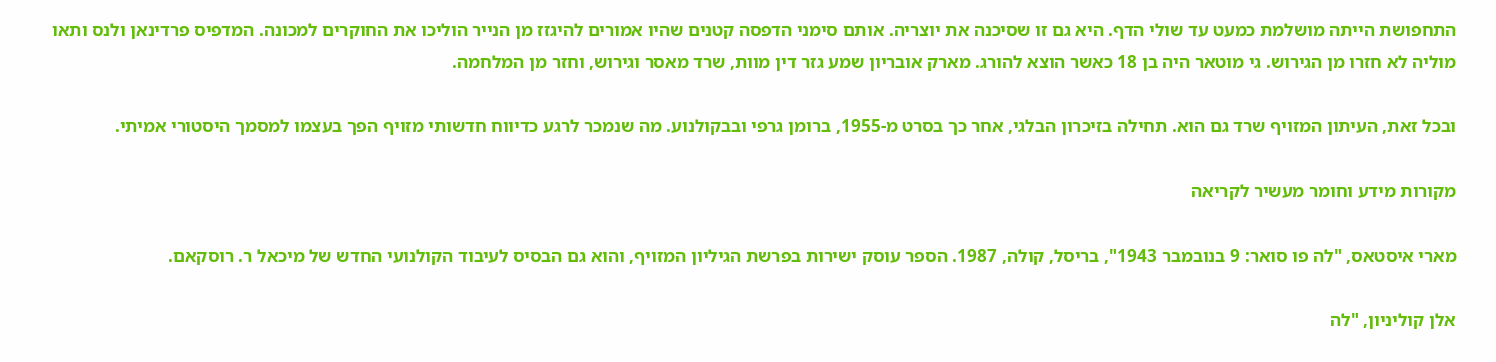התחפושת הייתה מושלמת כמעט עד שולי הדף. היא גם זו שסיכנה את יוצריה. אותם סימני הדפסה קטנים שהיו אמורים להיגזז מן הנייר הוליכו את החוקרים למכונה. המדפיס פרדינאן ולנס ותאו מוליה לא חזרו מן הגירוש. גי מוטאר היה בן 18 כאשר הוצא להורג. מארק אובריון שמע גזר דין מוות, שרד מאסר וגירוש, וחזר מן המלחמה.

ובכל זאת, העיתון המזויף שרד גם הוא. תחילה בזיכרון הבלגי, אחר כך בסרט מ-1955, ברומן גרפי ובבקולנוע. מה שנמכר לרגע כדיווח חדשותי מזויף הפך בעצמו למסמך היסטורי אמיתי.

מקורות מידע וחומר מעשיר לקריאה

מארי איסטאס, "לה פו סואר: 9 בנובמבר 1943", בריסל, קולה, 1987. הספר עוסק ישירות בפרשת הגיליון המזויף, והוא גם הבסיס לעיבוד הקולנועי החדש של מיכאל ר. רוסקאם.

אלן קוליניון, "לה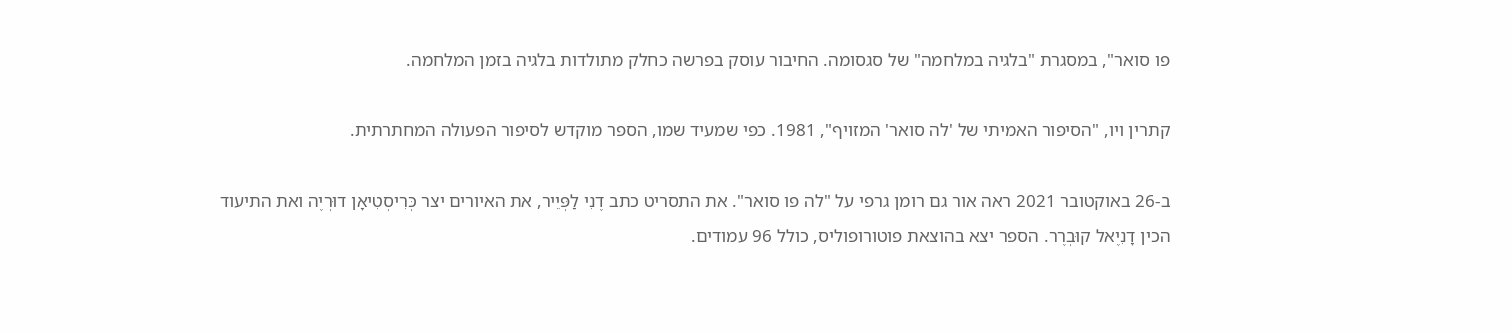פו סואר", במסגרת "בלגיה במלחמה" של סגסומה. החיבור עוסק בפרשה כחלק מתולדות בלגיה בזמן המלחמה.

קתרין ויו, "הסיפור האמיתי של 'לה סואר' המזויף", 1981. כפי שמעיד שמו, הספר מוקדש לסיפור הפעולה המחתרתית.

ב-26 באוקטובר 2021 ראה אור גם רומן גרפי על "לה פו סואר". את התסריט כתב דֶנִי לַפְּיֵיר, את האיורים יצר כְּרִיסְטִיאָן דוּרְיֶה ואת התיעוד הכין דָנִיֶאל קוּבְרֶר. הספר יצא בהוצאת פוטורופוליס, כולל 96 עמודים.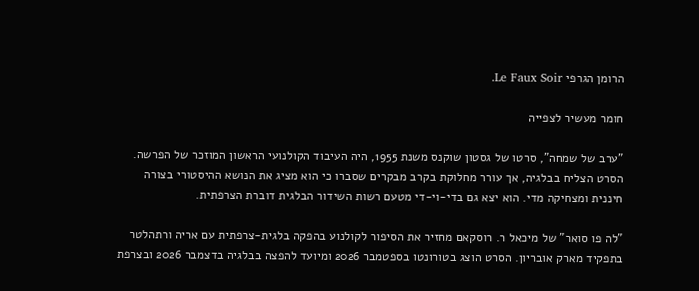הרומן הגרפי Le Faux Soir.

חומר מעשיר לצפייה

"ערב של שמחה", סרטו של גסטון שוקנס משנת 1955, היה העיבוד הקולנועי הראשון המוזכר של הפרשה. הסרט הצליח בבלגיה, אך עורר מחלוקת בקרב מבקרים שסברו כי הוא מציג את הנושא ההיסטורי בצורה חיננית ומצחיקה מדי. הוא יצא גם בדי-וי-די מטעם רשות השידור הבלגית דוברת הצרפתית.

"לה פו סואר" של מיכאל ר. רוסקאם מחזיר את הסיפור לקולנוע בהפקה בלגית-צרפתית עם אריה ורתהלטר בתפקיד מארק אובריון. הסרט הוצג בטורונטו בספטמבר 2026 ומיועד להפצה בבלגיה בדצמבר 2026 ובצרפת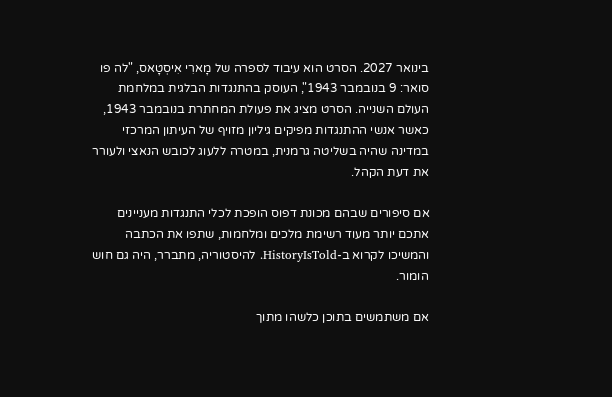בינואר 2027. הסרט הוא עיבוד לספרה של מָארִי אִיסְטָאס, "לה פו סואר: 9 בנובמבר 1943", העוסק בהתנגדות הבלגית במלחמת העולם השנייה. הסרט מציג את פעולת המחתרת בנובמבר 1943, כאשר אנשי ההתנגדות מפיקים גיליון מזויף של העיתון המרכזי במדינה שהיה בשליטה גרמנית, במטרה ללעוג לכובש הנאצי ולעורר את דעת הקהל.

אם סיפורים שבהם מכונת דפוס הופכת לכלי התנגדות מעניינים אתכם יותר מעוד רשימת מלכים ומלחמות, שתפו את הכתבה והמשיכו לקרוא ב-HistoryIsTold. להיסטוריה, מתברר, היה גם חוש הומור.

אם משתמשים בתוכן כלשהו מתוך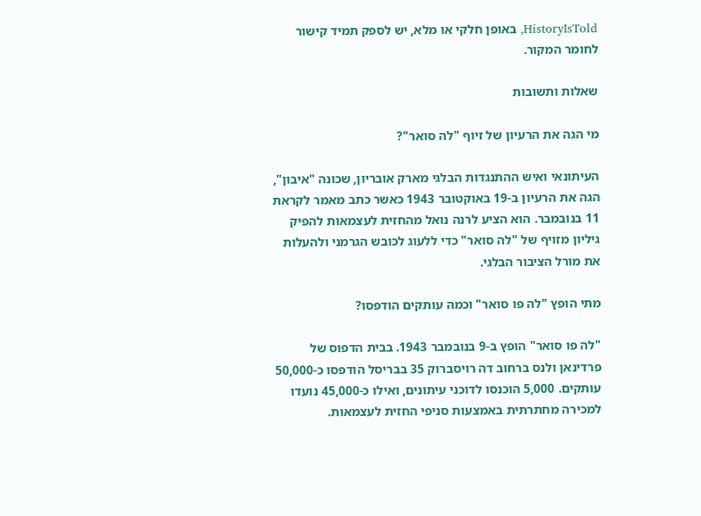HistoryIsTold, באופן חלקי או מלא, יש לספק תמיד קישור לחומר המקור.

שאלות ותשובות

מי הגה את הרעיון של זיוף "לה סואר"?

העיתונאי ואיש ההתנגדות הבלגי מארק אובריון, שכונה "איבון", הגה את הרעיון ב-19 באוקטובר 1943 כאשר כתב מאמר לקראת 11 בנובמבר. הוא הציע לרנה נואל מהחזית לעצמאות להפיק גיליון מזויף של "לה סואר" כדי ללעוג לכובש הגרמני ולהעלות את מורל הציבור הבלגי.

מתי הופץ "לה פו סואר" וכמה עותקים הודפסו?

"לה פו סואר" הופץ ב-9 בנובמבר 1943. בבית הדפוס של פרדינאן ולנס ברחוב דה רויסברוק 35 בבריסל הודפסו כ-50,000 עותקים. 5,000 הוכנסו לדוכני עיתונים, ואילו כ-45,000 נועדו למכירה מחתרתית באמצעות סניפי החזית לעצמאות.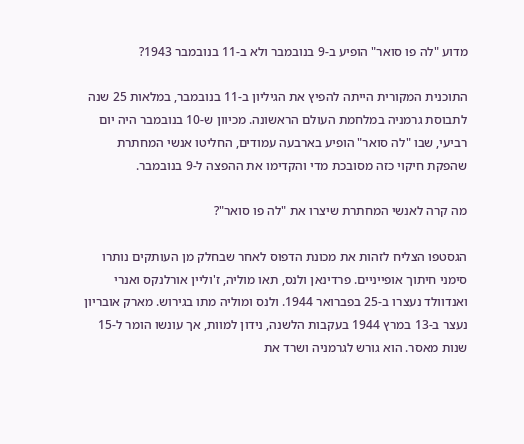מדוע "לה פו סואר" הופיע ב-9 בנובמבר ולא ב-11 בנובמבר 1943?

התוכנית המקורית הייתה להפיץ את הגיליון ב-11 בנובמבר, במלאות 25 שנה לתבוסת גרמניה במלחמת העולם הראשונה. מכיוון ש-10 בנובמבר היה יום רביעי, שבו "לה סואר" הופיע בארבעה עמודים, החליטו אנשי המחתרת שהפקת חיקוי כזה מסובכת מדי והקדימו את ההפצה ל-9 בנובמבר.

מה קרה לאנשי המחתרת שיצרו את "לה פו סואר"?

הגסטפו הצליח לזהות את מכונת הדפוס לאחר שבחלק מן העותקים נותרו סימני חיתוך אופייניים. פרדינאן ולנס, תאו מוליה, ז'וליין אורלנקס ואנרי ואנדוולד נעצרו ב-25 בפברואר 1944. ולנס ומוליה מתו בגירוש. מארק אובריון נעצר ב-13 במרץ 1944 בעקבות הלשנה, נידון למוות, אך עונשו הומר ל-15 שנות מאסר. הוא גורש לגרמניה ושרד את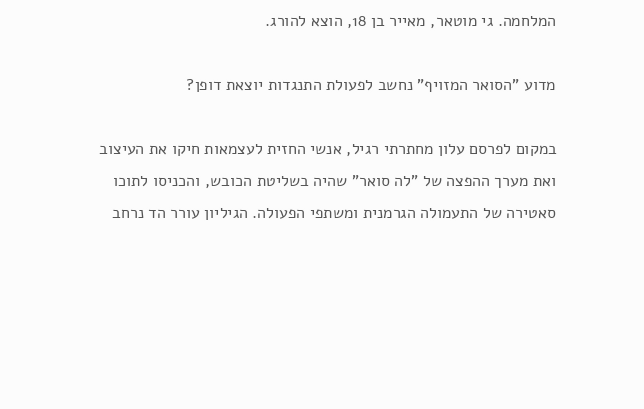המלחמה. גי מוטאר, מאייר בן 18, הוצא להורג.

מדוע "הסואר המזויף" נחשב לפעולת התנגדות יוצאת דופן?

במקום לפרסם עלון מחתרתי רגיל, אנשי החזית לעצמאות חיקו את העיצוב ואת מערך ההפצה של "לה סואר" שהיה בשליטת הכובש, והכניסו לתוכו סאטירה של התעמולה הגרמנית ומשתפי הפעולה. הגיליון עורר הד נרחב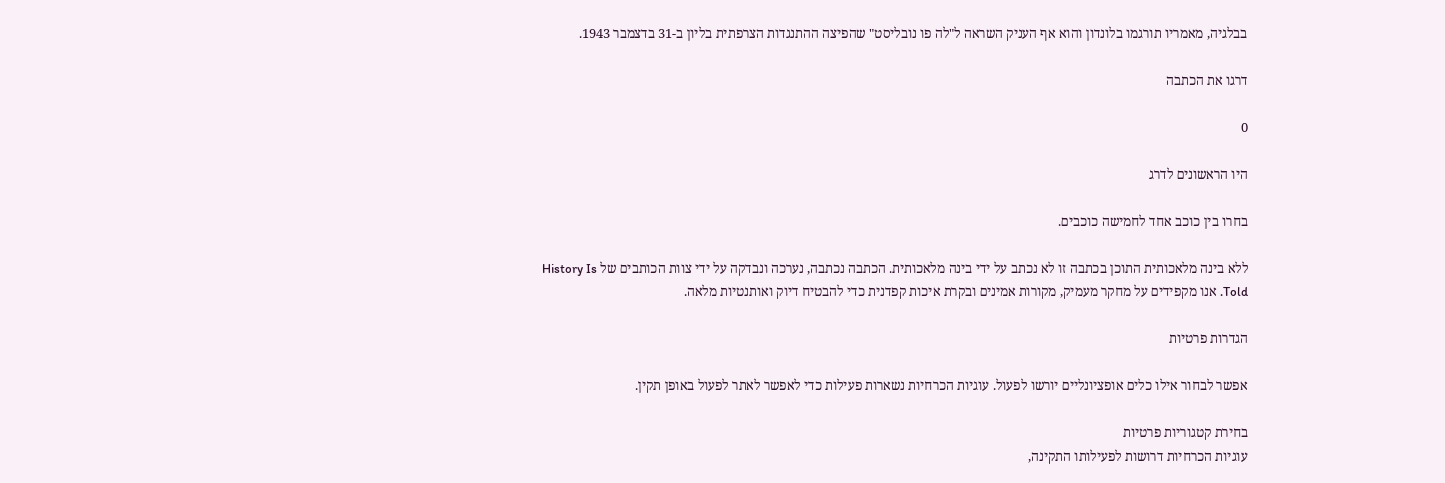בבלגיה, מאמריו תורגמו בלונדון והוא אף העניק השראה ל"לה פו נובליסט" שהפיצה ההתנגדות הצרפתית בליון ב-31 בדצמבר 1943.

דרגו את הכתבה

0

היו הראשונים לדרג

בחרו בין כוכב אחד לחמישה כוכבים.

ללא בינה מלאכותית התוכן בכתבה זו לא נכתב על ידי בינה מלאכותית. הכתבה נכתבה, נערכה ונבדקה על ידי צוות הכותבים של History Is Told. אנו מקפידים על מחקר מעמיק, מקורות אמינים ובקרת איכות קפדנית כדי להבטיח דיוק ואותנטיות מלאה.

הגדרות פרטיות

אפשר לבחור אילו כלים אופציונליים יורשו לפעול. עוגיות הכרחיות נשארות פעילות כדי לאפשר לאתר לפעול באופן תקין.

בחירת קטגוריות פרטיות
עוגיות הכרחיות דרושות לפעילותו התקינה,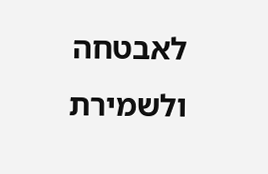לאבטחה ולשמירת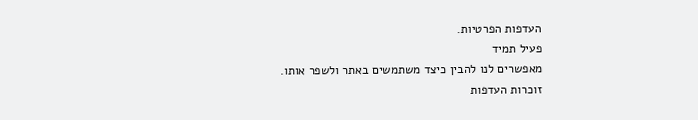העדפות הפרטיות.
פעיל תמיד
מאפשרים לנו להבין כיצד משתמשים באתר ולשפר אותו.
זוכרות העדפות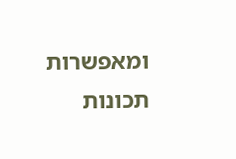ומאפשרות תכונות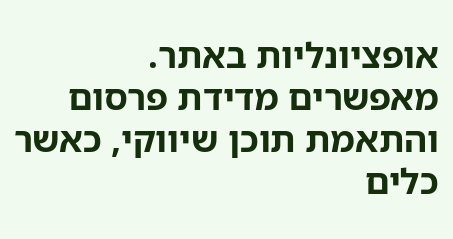אופציונליות באתר.
מאפשרים מדידת פרסום והתאמת תוכן שיווקי, כאשר כלים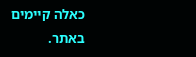כאלה קיימים באתר.